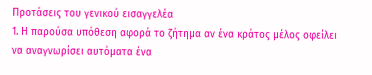Προτάσεις του γενικού εισαγγελέα
1. Η παρούσα υπόθεση αφορά το ζήτημα αν ένα κράτος μέλος οφείλει να αναγνωρίσει αυτόματα ένα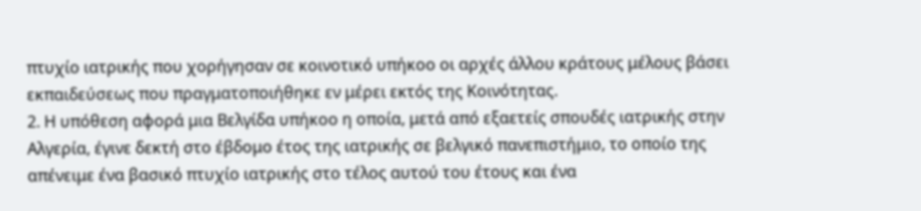πτυχίο ιατρικής που χορήγησαν σε κοινοτικό υπήκοο οι αρχές άλλου κράτους μέλους βάσει εκπαιδεύσεως που πραγματοποιήθηκε εν μέρει εκτός της Κοινότητας.
2. Η υπόθεση αφορά μια Βελγίδα υπήκοο η οποία, μετά από εξαετείς σπουδές ιατρικής στην Αλγερία, έγινε δεκτή στο έβδομο έτος της ιατρικής σε βελγικό πανεπιστήμιο, το οποίο της απένειμε ένα βασικό πτυχίο ιατρικής στο τέλος αυτού του έτους και ένα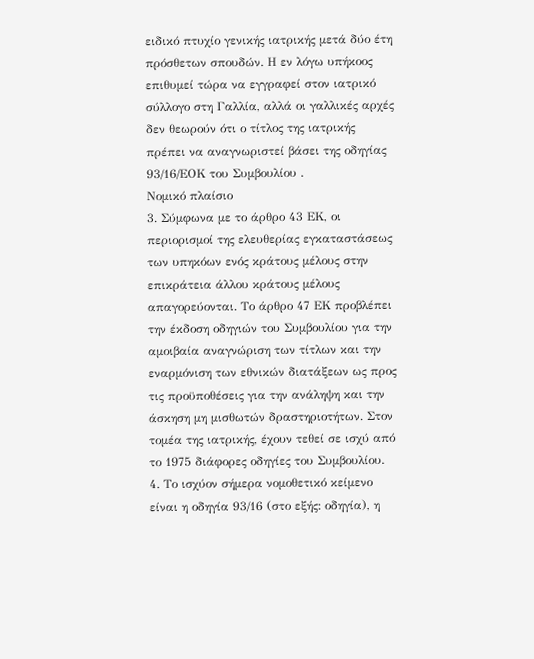ειδικό πτυχίο γενικής ιατρικής μετά δύο έτη πρόσθετων σπουδών. Η εν λόγω υπήκοος επιθυμεί τώρα να εγγραφεί στον ιατρικό σύλλογο στη Γαλλία, αλλά οι γαλλικές αρχές δεν θεωρούν ότι ο τίτλος της ιατρικής πρέπει να αναγνωριστεί βάσει της οδηγίας 93/16/ΕΟΚ του Συμβουλίου .
Νομικό πλαίσιο
3. Σύμφωνα με το άρθρο 43 ΕΚ, οι περιορισμοί της ελευθερίας εγκαταστάσεως των υπηκόων ενός κράτους μέλους στην επικράτεια άλλου κράτους μέλους απαγορεύονται. Το άρθρο 47 ΕΚ προβλέπει την έκδοση οδηγιών του Συμβουλίου για την αμοιβαία αναγνώριση των τίτλων και την εναρμόνιση των εθνικών διατάξεων ως προς τις προϋποθέσεις για την ανάληψη και την άσκηση μη μισθωτών δραστηριοτήτων. Στον τομέα της ιατρικής, έχουν τεθεί σε ισχύ από το 1975 διάφορες οδηγίες του Συμβουλίου.
4. Το ισχύον σήμερα νομοθετικό κείμενο είναι η οδηγία 93/16 (στο εξής: οδηγία), η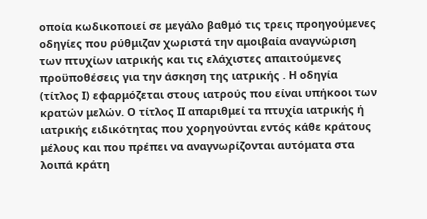οποία κωδικοποιεί σε μεγάλο βαθμό τις τρεις προηγούμενες οδηγίες που ρύθμιζαν χωριστά την αμοιβαία αναγνώριση των πτυχίων ιατρικής και τις ελάχιστες απαιτούμενες προϋποθέσεις για την άσκηση της ιατρικής . Η οδηγία (τίτλος Ι) εφαρμόζεται στους ιατρούς που είναι υπήκοοι των κρατών μελών. Ο τίτλος ΙΙ απαριθμεί τα πτυχία ιατρικής ή ιατρικής ειδικότητας που χορηγούνται εντός κάθε κράτους μέλους και που πρέπει να αναγνωρίζονται αυτόματα στα λοιπά κράτη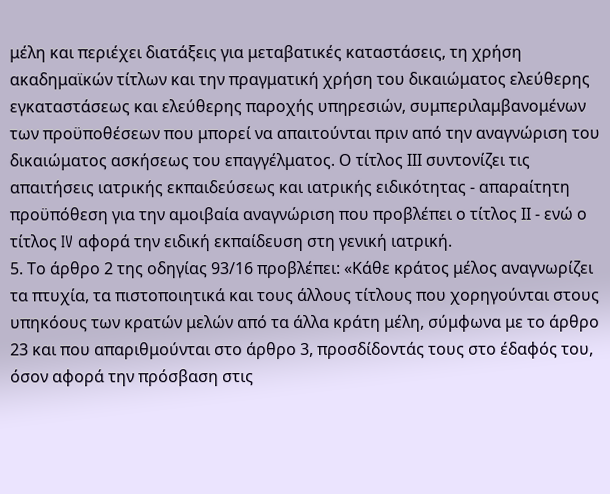μέλη και περιέχει διατάξεις για μεταβατικές καταστάσεις, τη χρήση ακαδημαϊκών τίτλων και την πραγματική χρήση του δικαιώματος ελεύθερης εγκαταστάσεως και ελεύθερης παροχής υπηρεσιών, συμπεριλαμβανομένων των προϋποθέσεων που μπορεί να απαιτούνται πριν από την αναγνώριση του δικαιώματος ασκήσεως του επαγγέλματος. Ο τίτλος ΙΙΙ συντονίζει τις απαιτήσεις ιατρικής εκπαιδεύσεως και ιατρικής ειδικότητας - απαραίτητη προϋπόθεση για την αμοιβαία αναγνώριση που προβλέπει ο τίτλος ΙΙ - ενώ ο τίτλος IV αφορά την ειδική εκπαίδευση στη γενική ιατρική.
5. Το άρθρο 2 της οδηγίας 93/16 προβλέπει: «Κάθε κράτος μέλος αναγνωρίζει τα πτυχία, τα πιστοποιητικά και τους άλλους τίτλους που χορηγούνται στους υπηκόους των κρατών μελών από τα άλλα κράτη μέλη, σύμφωνα με το άρθρο 23 και που απαριθμούνται στο άρθρο 3, προσδίδοντάς τους στο έδαφός του, όσον αφορά την πρόσβαση στις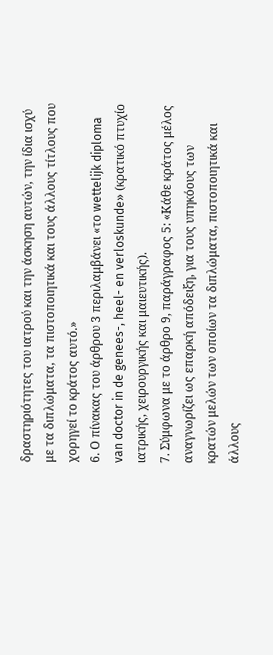δραστηριότητες του ιατρού και την άσκηση αυτών, την ίδια ισχύ με τα διπλώματα, τα πιστοποιητικά και τους άλλους τίτλους που χορηγεί το κράτος αυτό.»
6. Ο πίνακας του άρθρου 3 περιλαμβάνει «το wettelijk diploma van doctor in de genees-, heel- en verloskunde» (κρατικό πτυχίο ιατρικής, χειρουργικής και μαιευτικής).
7. Σύμφωνα με το άρθρο 9, παράγραφος 5: «Κάθε κράτος μέλος αναγνωρίζει ως επαρκή απόδειξη, για τους υπηκόους των κρατών μελών των οποίων τα διπλώματα, πιστοποιητικά και άλλους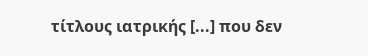τίτλους ιατρικής [...] που δεν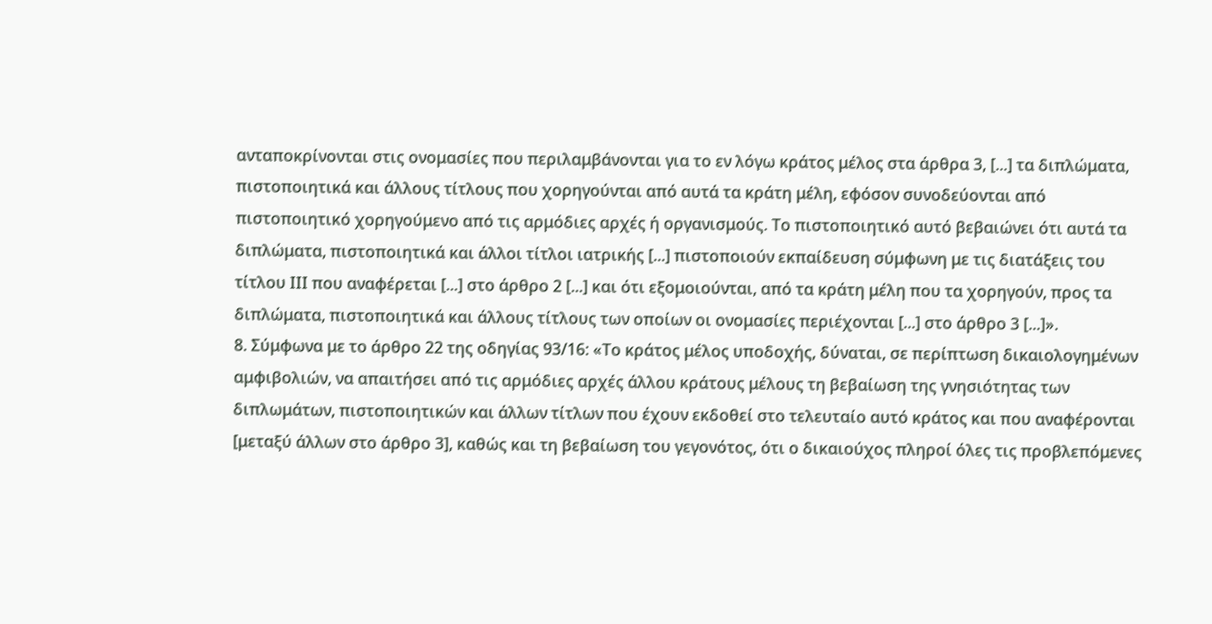ανταποκρίνονται στις ονομασίες που περιλαμβάνονται για το εν λόγω κράτος μέλος στα άρθρα 3, [...] τα διπλώματα, πιστοποιητικά και άλλους τίτλους που χορηγούνται από αυτά τα κράτη μέλη, εφόσον συνοδεύονται από πιστοποιητικό χορηγούμενο από τις αρμόδιες αρχές ή οργανισμούς. Το πιστοποιητικό αυτό βεβαιώνει ότι αυτά τα διπλώματα, πιστοποιητικά και άλλοι τίτλοι ιατρικής [...] πιστοποιούν εκπαίδευση σύμφωνη με τις διατάξεις του τίτλου ΙΙΙ που αναφέρεται [...] στο άρθρο 2 [...] και ότι εξομοιούνται, από τα κράτη μέλη που τα χορηγούν, προς τα διπλώματα, πιστοποιητικά και άλλους τίτλους των οποίων οι ονομασίες περιέχονται [...] στο άρθρο 3 [...]».
8. Σύμφωνα με το άρθρο 22 της οδηγίας 93/16: «Το κράτος μέλος υποδοχής, δύναται, σε περίπτωση δικαιολογημένων αμφιβολιών, να απαιτήσει από τις αρμόδιες αρχές άλλου κράτους μέλους τη βεβαίωση της γνησιότητας των διπλωμάτων, πιστοποιητικών και άλλων τίτλων που έχουν εκδοθεί στο τελευταίο αυτό κράτος και που αναφέρονται [μεταξύ άλλων στο άρθρο 3], καθώς και τη βεβαίωση του γεγονότος, ότι ο δικαιούχος πληροί όλες τις προβλεπόμενες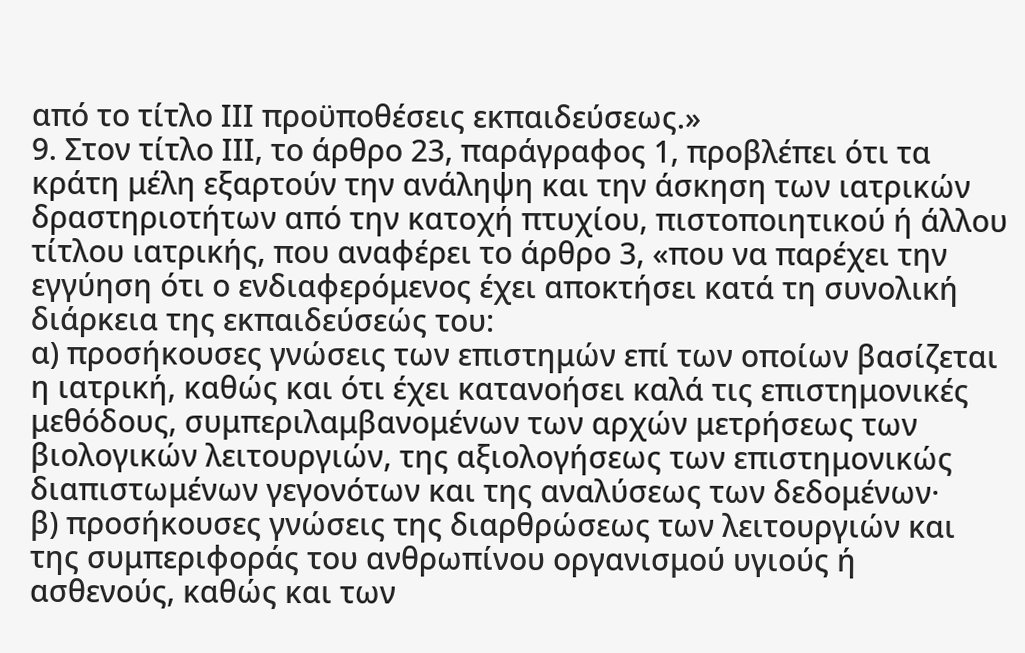από το τίτλο ΙΙΙ προϋποθέσεις εκπαιδεύσεως.»
9. Στον τίτλο ΙΙΙ, το άρθρο 23, παράγραφος 1, προβλέπει ότι τα κράτη μέλη εξαρτούν την ανάληψη και την άσκηση των ιατρικών δραστηριοτήτων από την κατοχή πτυχίου, πιστοποιητικού ή άλλου τίτλου ιατρικής, που αναφέρει το άρθρο 3, «που να παρέχει την εγγύηση ότι ο ενδιαφερόμενος έχει αποκτήσει κατά τη συνολική διάρκεια της εκπαιδεύσεώς του:
α) προσήκουσες γνώσεις των επιστημών επί των οποίων βασίζεται η ιατρική, καθώς και ότι έχει κατανοήσει καλά τις επιστημονικές μεθόδους, συμπεριλαμβανομένων των αρχών μετρήσεως των βιολογικών λειτουργιών, της αξιολογήσεως των επιστημονικώς διαπιστωμένων γεγονότων και της αναλύσεως των δεδομένων·
β) προσήκουσες γνώσεις της διαρθρώσεως των λειτουργιών και της συμπεριφοράς του ανθρωπίνου οργανισμού υγιούς ή ασθενούς, καθώς και των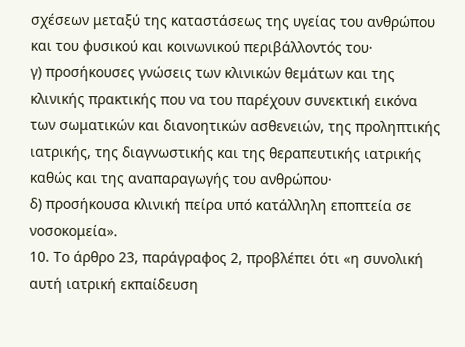σχέσεων μεταξύ της καταστάσεως της υγείας του ανθρώπου και του φυσικού και κοινωνικού περιβάλλοντός του·
γ) προσήκουσες γνώσεις των κλινικών θεμάτων και της κλινικής πρακτικής που να του παρέχουν συνεκτική εικόνα των σωματικών και διανοητικών ασθενειών, της προληπτικής ιατρικής, της διαγνωστικής και της θεραπευτικής ιατρικής καθώς και της αναπαραγωγής του ανθρώπου·
δ) προσήκουσα κλινική πείρα υπό κατάλληλη εποπτεία σε νοσοκομεία».
10. Το άρθρο 23, παράγραφος 2, προβλέπει ότι «η συνολική αυτή ιατρική εκπαίδευση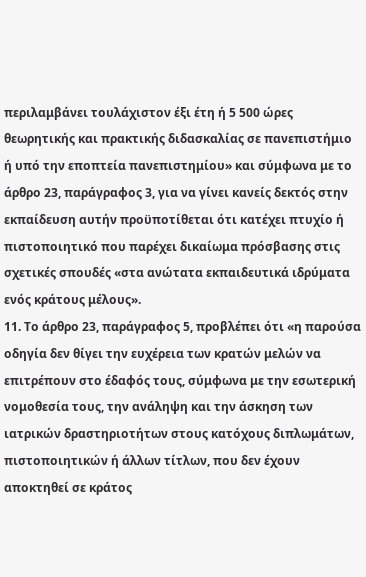περιλαμβάνει τουλάχιστον έξι έτη ή 5 500 ώρες θεωρητικής και πρακτικής διδασκαλίας σε πανεπιστήμιο ή υπό την εποπτεία πανεπιστημίου» και σύμφωνα με το άρθρο 23, παράγραφος 3, για να γίνει κανείς δεκτός στην εκπαίδευση αυτήν προϋποτίθεται ότι κατέχει πτυχίο ή πιστοποιητικό που παρέχει δικαίωμα πρόσβασης στις σχετικές σπουδές «στα ανώτατα εκπαιδευτικά ιδρύματα ενός κράτους μέλους».
11. Το άρθρο 23, παράγραφος 5, προβλέπει ότι «η παρούσα οδηγία δεν θίγει την ευχέρεια των κρατών μελών να επιτρέπουν στο έδαφός τους, σύμφωνα με την εσωτερική νομοθεσία τους, την ανάληψη και την άσκηση των ιατρικών δραστηριοτήτων στους κατόχους διπλωμάτων, πιστοποιητικών ή άλλων τίτλων, που δεν έχουν αποκτηθεί σε κράτος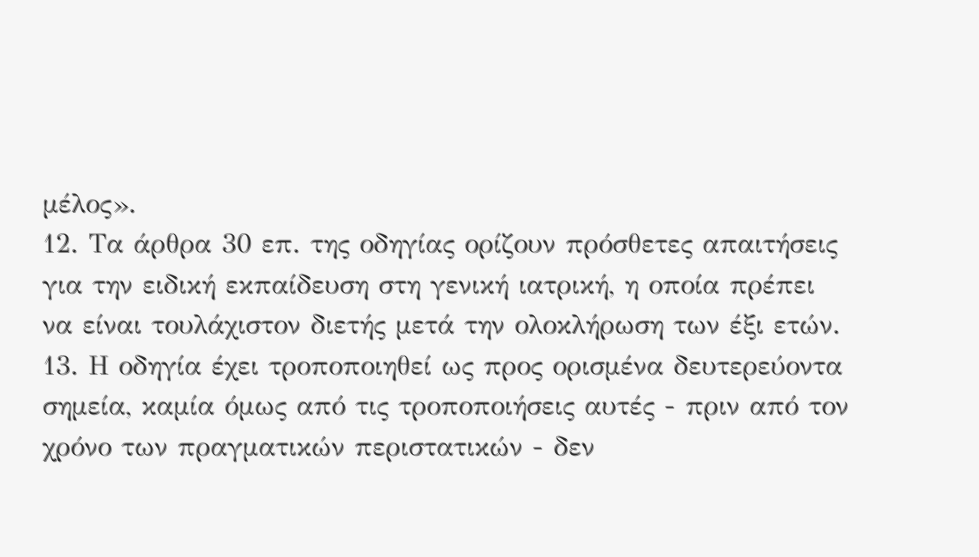μέλος».
12. Τα άρθρα 30 επ. της οδηγίας ορίζουν πρόσθετες απαιτήσεις για την ειδική εκπαίδευση στη γενική ιατρική, η οποία πρέπει να είναι τουλάχιστον διετής μετά την ολοκλήρωση των έξι ετών.
13. Η οδηγία έχει τροποποιηθεί ως προς ορισμένα δευτερεύοντα σημεία, καμία όμως από τις τροποποιήσεις αυτές - πριν από τον χρόνο των πραγματικών περιστατικών - δεν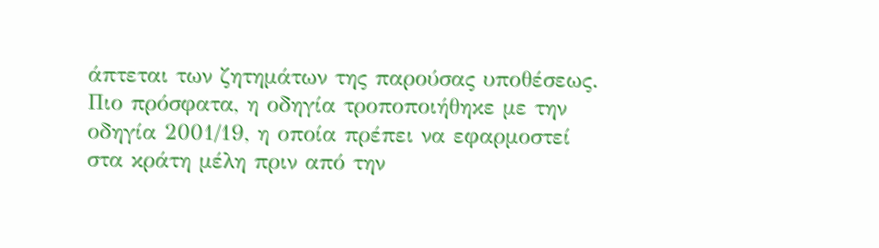άπτεται των ζητημάτων της παρούσας υποθέσεως. Πιο πρόσφατα, η οδηγία τροποποιήθηκε με την οδηγία 2001/19, η οποία πρέπει να εφαρμοστεί στα κράτη μέλη πριν από την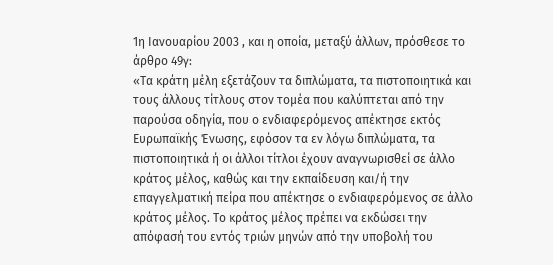1η Ιανουαρίου 2003 , και η οποία, μεταξύ άλλων, πρόσθεσε το άρθρο 49γ:
«Τα κράτη μέλη εξετάζουν τα διπλώματα, τα πιστοποιητικά και τους άλλους τίτλους στον τομέα που καλύπτεται από την παρούσα οδηγία, που ο ενδιαφερόμενος απέκτησε εκτός Ευρωπαϊκής Ένωσης, εφόσον τα εν λόγω διπλώματα, τα πιστοποιητικά ή οι άλλοι τίτλοι έχουν αναγνωρισθεί σε άλλο κράτος μέλος, καθώς και την εκπαίδευση και/ή την επαγγελματική πείρα που απέκτησε ο ενδιαφερόμενος σε άλλο κράτος μέλος. Το κράτος μέλος πρέπει να εκδώσει την απόφασή του εντός τριών μηνών από την υποβολή του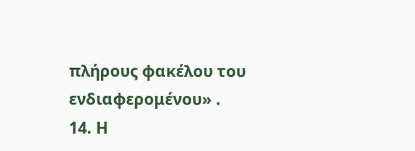πλήρους φακέλου του ενδιαφερομένου» .
14. Η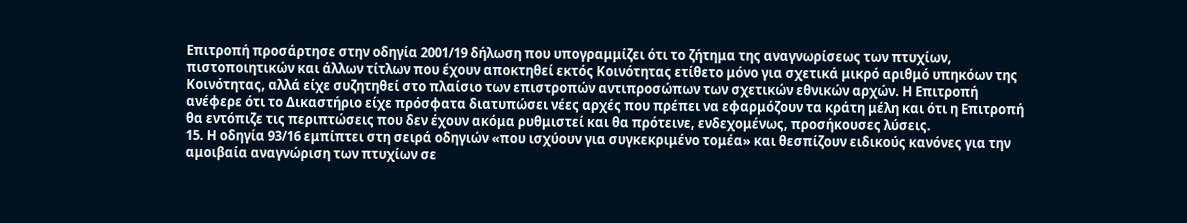Επιτροπή προσάρτησε στην οδηγία 2001/19 δήλωση που υπογραμμίζει ότι το ζήτημα της αναγνωρίσεως των πτυχίων, πιστοποιητικών και άλλων τίτλων που έχουν αποκτηθεί εκτός Κοινότητας ετίθετο μόνο για σχετικά μικρό αριθμό υπηκόων της Κοινότητας, αλλά είχε συζητηθεί στο πλαίσιο των επιστροπών αντιπροσώπων των σχετικών εθνικών αρχών. Η Επιτροπή ανέφερε ότι το Δικαστήριο είχε πρόσφατα διατυπώσει νέες αρχές που πρέπει να εφαρμόζουν τα κράτη μέλη και ότι η Επιτροπή θα εντόπιζε τις περιπτώσεις που δεν έχουν ακόμα ρυθμιστεί και θα πρότεινε, ενδεχομένως, προσήκουσες λύσεις.
15. Η οδηγία 93/16 εμπίπτει στη σειρά οδηγιών «που ισχύουν για συγκεκριμένο τομέα» και θεσπίζουν ειδικούς κανόνες για την αμοιβαία αναγνώριση των πτυχίων σε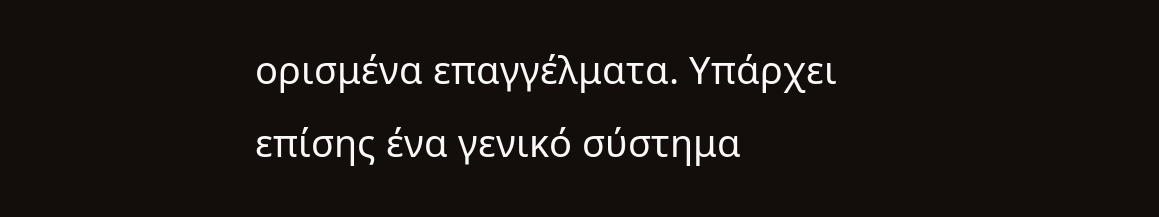ορισμένα επαγγέλματα. Υπάρχει επίσης ένα γενικό σύστημα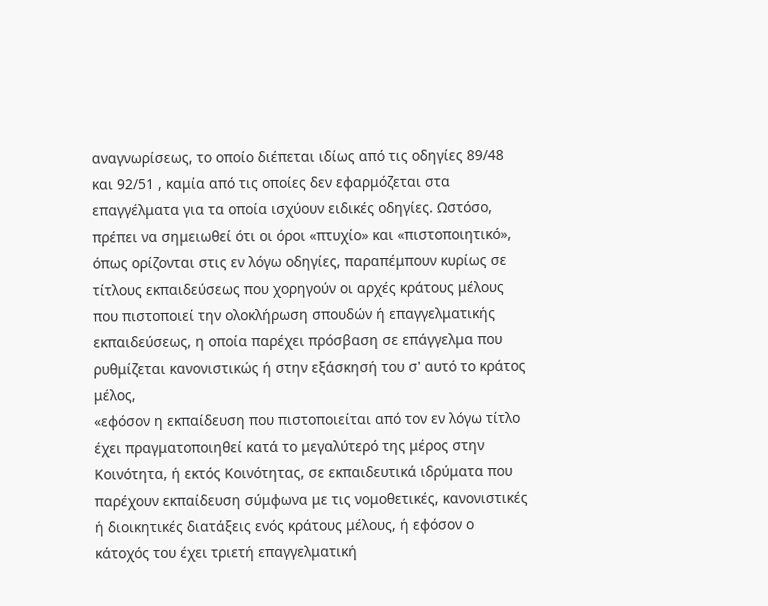αναγνωρίσεως, το οποίο διέπεται ιδίως από τις οδηγίες 89/48 και 92/51 , καμία από τις οποίες δεν εφαρμόζεται στα επαγγέλματα για τα οποία ισχύουν ειδικές οδηγίες. Ωστόσο, πρέπει να σημειωθεί ότι οι όροι «πτυχίο» και «πιστοποιητικό», όπως ορίζονται στις εν λόγω οδηγίες, παραπέμπουν κυρίως σε τίτλους εκπαιδεύσεως που χορηγούν οι αρχές κράτους μέλους που πιστοποιεί την ολοκλήρωση σπουδών ή επαγγελματικής εκπαιδεύσεως, η οποία παρέχει πρόσβαση σε επάγγελμα που ρυθμίζεται κανονιστικώς ή στην εξάσκησή του σ' αυτό το κράτος μέλος,
«εφόσον η εκπαίδευση που πιστοποιείται από τον εν λόγω τίτλο έχει πραγματοποιηθεί κατά το μεγαλύτερό της μέρος στην Κοινότητα, ή εκτός Κοινότητας, σε εκπαιδευτικά ιδρύματα που παρέχουν εκπαίδευση σύμφωνα με τις νομοθετικές, κανονιστικές ή διοικητικές διατάξεις ενός κράτους μέλους, ή εφόσον ο κάτοχός του έχει τριετή επαγγελματική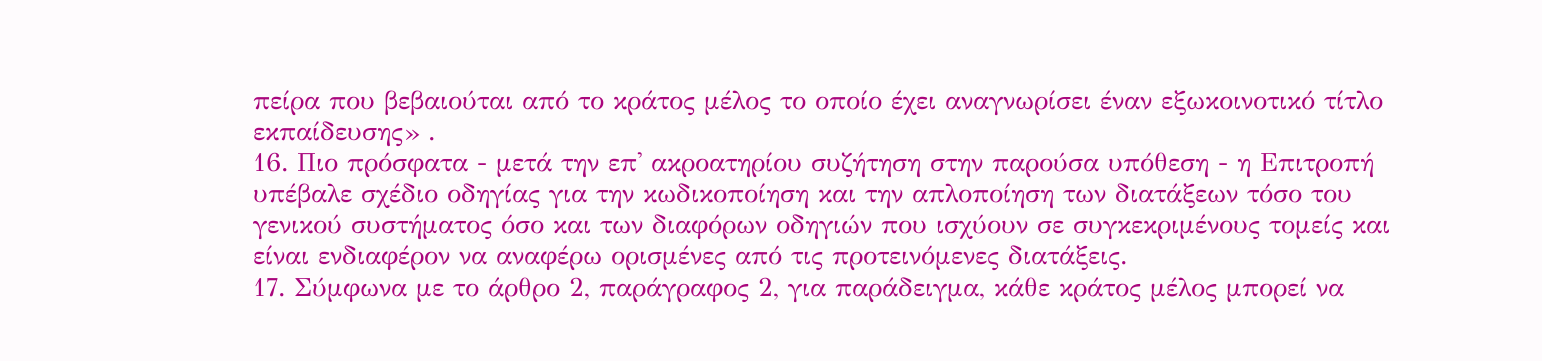πείρα που βεβαιούται από το κράτος μέλος το οποίο έχει αναγνωρίσει έναν εξωκοινοτικό τίτλο εκπαίδευσης» .
16. Πιο πρόσφατα - μετά την επ' ακροατηρίου συζήτηση στην παρούσα υπόθεση - η Επιτροπή υπέβαλε σχέδιο οδηγίας για την κωδικοποίηση και την απλοποίηση των διατάξεων τόσο του γενικού συστήματος όσο και των διαφόρων οδηγιών που ισχύουν σε συγκεκριμένους τομείς και είναι ενδιαφέρον να αναφέρω ορισμένες από τις προτεινόμενες διατάξεις.
17. Σύμφωνα με το άρθρο 2, παράγραφος 2, για παράδειγμα, κάθε κράτος μέλος μπορεί να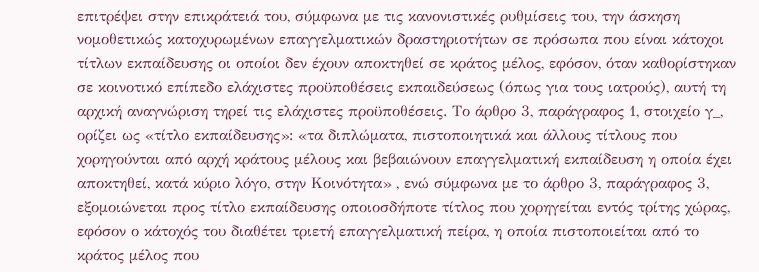επιτρέψει στην επικράτειά του, σύμφωνα με τις κανονιστικές ρυθμίσεις του, την άσκηση νομοθετικώς κατοχυρωμένων επαγγελματικών δραστηριοτήτων σε πρόσωπα που είναι κάτοχοι τίτλων εκπαίδευσης οι οποίοι δεν έχουν αποκτηθεί σε κράτος μέλος, εφόσον, όταν καθορίστηκαν σε κοινοτικό επίπεδο ελάχιστες προϋποθέσεις εκπαιδεύσεως (όπως για τους ιατρούς), αυτή τη αρχική αναγνώριση τηρεί τις ελάχιστες προϋποθέσεις. Το άρθρο 3, παράγραφος 1, στοιχείο γ_, ορίζει ως «τίτλο εκπαίδευσης»: «τα διπλώματα, πιστοποιητικά και άλλους τίτλους που χορηγούνται από αρχή κράτους μέλους και βεβαιώνουν επαγγελματική εκπαίδευση η οποία έχει αποκτηθεί, κατά κύριο λόγο, στην Κοινότητα» , ενώ σύμφωνα με το άρθρο 3, παράγραφος 3, εξομοιώνεται προς τίτλο εκπαίδευσης οποιοσδήποτε τίτλος που χορηγείται εντός τρίτης χώρας, εφόσον ο κάτοχός του διαθέτει τριετή επαγγελματική πείρα, η οποία πιστοποιείται από το κράτος μέλος που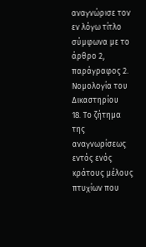αναγνώρισε τον εν λόγω τίτλο σύμφωνα με το άρθρο 2, παράγραφος 2.
Νομολογία του Δικαστηρίου
18. Το ζήτημα της αναγνωρίσεως εντός ενός κράτους μέλους πτυχίων που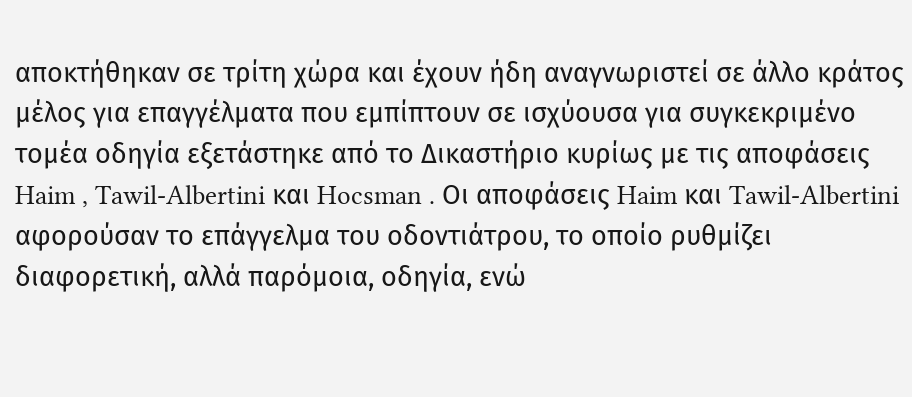αποκτήθηκαν σε τρίτη χώρα και έχουν ήδη αναγνωριστεί σε άλλο κράτος μέλος για επαγγέλματα που εμπίπτουν σε ισχύουσα για συγκεκριμένο τομέα οδηγία εξετάστηκε από το Δικαστήριο κυρίως με τις αποφάσεις Haim , Tawil-Albertini και Hocsman . Οι αποφάσεις Haim και Tawil-Albertini αφορούσαν το επάγγελμα του οδοντιάτρου, το οποίο ρυθμίζει διαφορετική, αλλά παρόμοια, οδηγία, ενώ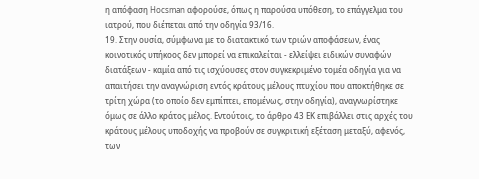η απόφαση Hocsman αφορούσε, όπως η παρούσα υπόθεση, το επάγγελμα του ιατρού, που διέπεται από την οδηγία 93/16.
19. Στην ουσία, σύμφωνα με το διατακτικό των τριών αποφάσεων, ένας κοινοτικός υπήκοος δεν μπορεί να επικαλείται - ελλείψει ειδικών συναφών διατάξεων - καμία από τις ισχύουσες στον συγκεκριμένο τομέα οδηγία για να απαιτήσει την αναγνώριση εντός κράτους μέλους πτυχίου που αποκτήθηκε σε τρίτη χώρα (το οποίο δεν εμπίπτει, επομένως, στην οδηγία), αναγνωρίστηκε όμως σε άλλο κράτος μέλος. Εντούτοις, το άρθρο 43 ΕΚ επιβάλλει στις αρχές του κράτους μέλους υποδοχής να προβούν σε συγκριτική εξέταση μεταξύ, αφενός, των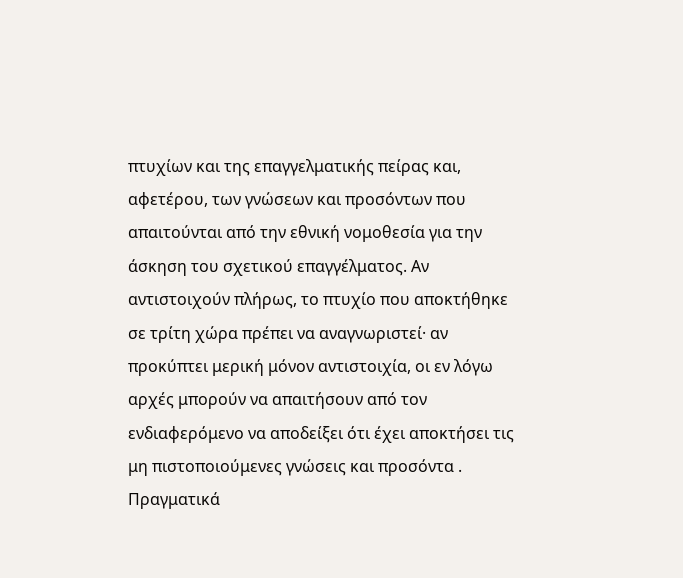πτυχίων και της επαγγελματικής πείρας και, αφετέρου, των γνώσεων και προσόντων που απαιτούνται από την εθνική νομοθεσία για την άσκηση του σχετικού επαγγέλματος. Αν αντιστοιχούν πλήρως, το πτυχίο που αποκτήθηκε σε τρίτη χώρα πρέπει να αναγνωριστεί· αν προκύπτει μερική μόνον αντιστοιχία, οι εν λόγω αρχές μπορούν να απαιτήσουν από τον ενδιαφερόμενο να αποδείξει ότι έχει αποκτήσει τις μη πιστοποιούμενες γνώσεις και προσόντα .
Πραγματικά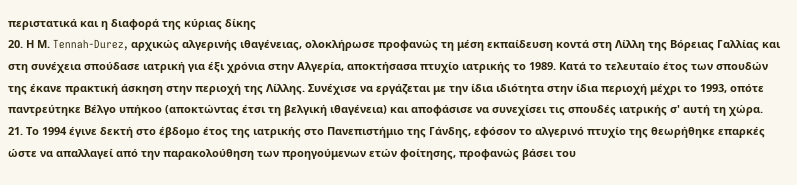περιστατικά και η διαφορά της κύριας δίκης
20. Η Μ. Tennah-Durez, αρχικώς αλγερινής ιθαγένειας, ολοκλήρωσε προφανώς τη μέση εκπαίδευση κοντά στη Λίλλη της Βόρειας Γαλλίας και στη συνέχεια σπούδασε ιατρική για έξι χρόνια στην Αλγερία, αποκτήσασα πτυχίο ιατρικής το 1989. Κατά το τελευταίο έτος των σπουδών της έκανε πρακτική άσκηση στην περιοχή της Λίλλης. Συνέχισε να εργάζεται με την ίδια ιδιότητα στην ίδια περιοχή μέχρι το 1993, οπότε παντρεύτηκε Βέλγο υπήκοο (αποκτώντας έτσι τη βελγική ιθαγένεια) και αποφάσισε να συνεχίσει τις σπουδές ιατρικής σ' αυτή τη χώρα.
21. Το 1994 έγινε δεκτή στο έβδομο έτος της ιατρικής στο Πανεπιστήμιο της Γάνδης, εφόσον το αλγερινό πτυχίο της θεωρήθηκε επαρκές ώστε να απαλλαγεί από την παρακολούθηση των προηγούμενων ετών φοίτησης, προφανώς βάσει του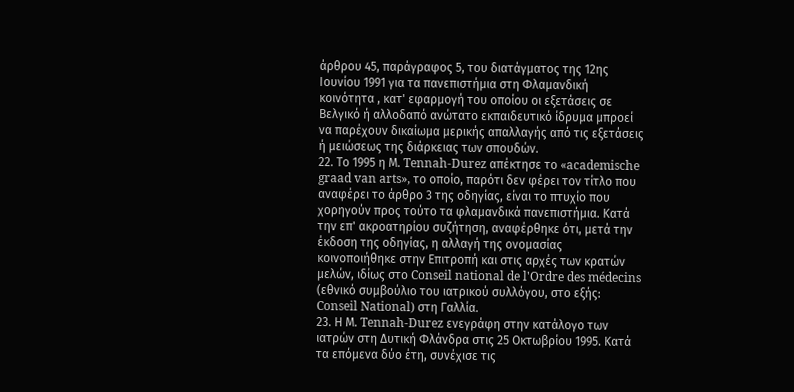άρθρου 45, παράγραφος 5, του διατάγματος της 12ης Ιουνίου 1991 για τα πανεπιστήμια στη Φλαμανδική κοινότητα , κατ' εφαρμογή του οποίου οι εξετάσεις σε Βελγικό ή αλλοδαπό ανώτατο εκπαιδευτικό ίδρυμα μπροεί να παρέχουν δικαίωμα μερικής απαλλαγής από τις εξετάσεις ή μειώσεως της διάρκειας των σπουδών.
22. Το 1995 η Μ. Tennah-Durez απέκτησε το «academische graad van arts», το οποίο, παρότι δεν φέρει τον τίτλο που αναφέρει το άρθρο 3 της οδηγίας, είναι το πτυχίο που χορηγούν προς τούτο τα φλαμανδικά πανεπιστήμια. Κατά την επ' ακροατηρίου συζήτηση, αναφέρθηκε ότι, μετά την έκδοση της οδηγίας, η αλλαγή της ονομασίας κοινοποιήθηκε στην Επιτροπή και στις αρχές των κρατών μελών, ιδίως στο Conseil national de l'Ordre des médecins (εθνικό συμβούλιο του ιατρικού συλλόγου, στο εξής: Conseil National) στη Γαλλία.
23. Η Μ. Tennah-Durez ενεγράφη στην κατάλογο των ιατρών στη Δυτική Φλάνδρα στις 25 Οκτωβρίου 1995. Κατά τα επόμενα δύο έτη, συνέχισε τις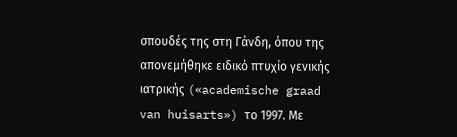σπουδές της στη Γάνδη, όπου της απονεμήθηκε ειδικό πτυχίο γενικής ιατρικής («academische graad van huisarts») το 1997. Με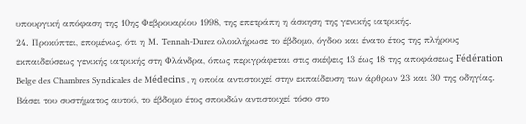υπουργική απόφαση της 10ης Φεβρουαρίου 1998, της επετράπη η άσκηση της γενικής ιατρικής.
24. Προκύπτει, επομένως, ότι η Μ. Tennah-Durez ολοκλήρωσε το έβδομο, όγδοο και ένατο έτος της πλήρους εκπαιδεύσεως γενικής ιατρικής στη Φλάνδρα, όπως περιγράφεται στις σκέψεις 13 έως 18 της αποφάσεως Fédération Belge des Chambres Syndicales de Μédecins , η οποία αντιστοιχεί στην εκπαίδευση των άρθρων 23 και 30 της οδηγίας. Βάσει του συστήματος αυτού, το έβδομο έτος σπουδών αντιστοιχεί τόσο στο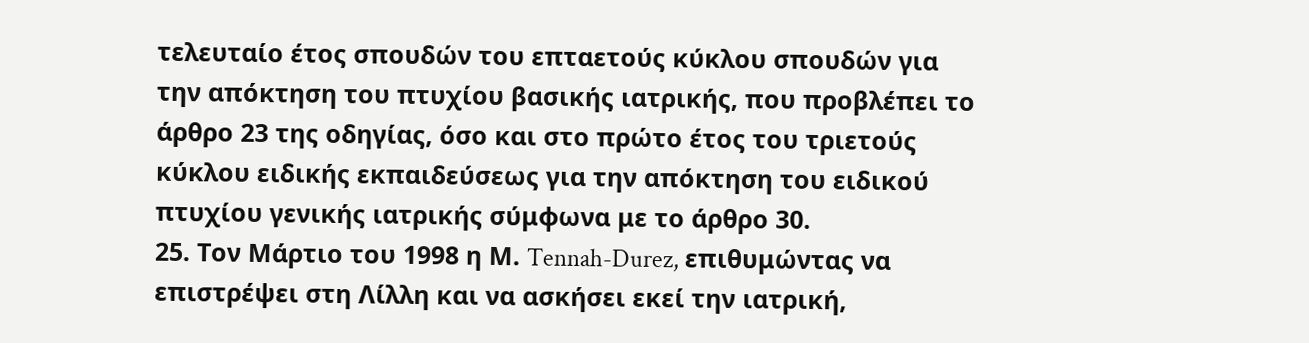τελευταίο έτος σπουδών του επταετούς κύκλου σπουδών για την απόκτηση του πτυχίου βασικής ιατρικής, που προβλέπει το άρθρο 23 της οδηγίας, όσο και στο πρώτο έτος του τριετούς κύκλου ειδικής εκπαιδεύσεως για την απόκτηση του ειδικού πτυχίου γενικής ιατρικής σύμφωνα με το άρθρο 30.
25. Τον Μάρτιο του 1998 η Μ. Tennah-Durez, επιθυμώντας να επιστρέψει στη Λίλλη και να ασκήσει εκεί την ιατρική,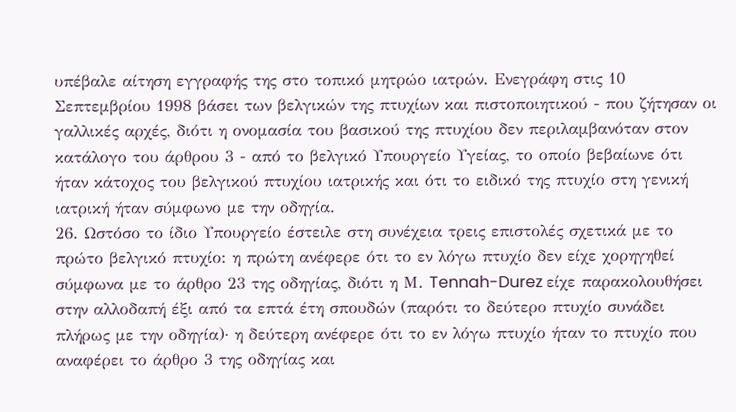υπέβαλε αίτηση εγγραφής της στο τοπικό μητρώο ιατρών. Ενεγράφη στις 10 Σεπτεμβρίου 1998 βάσει των βελγικών της πτυχίων και πιστοποιητικού - που ζήτησαν οι γαλλικές αρχές, διότι η ονομασία του βασικού της πτυχίου δεν περιλαμβανόταν στον κατάλογο του άρθρου 3 - από το βελγικό Υπουργείο Υγείας, το οποίο βεβαίωνε ότι ήταν κάτοχος του βελγικού πτυχίου ιατρικής και ότι το ειδικό της πτυχίο στη γενική ιατρική ήταν σύμφωνο με την οδηγία.
26. Ωστόσο το ίδιο Υπουργείο έστειλε στη συνέχεια τρεις επιστολές σχετικά με το πρώτο βελγικό πτυχίο: η πρώτη ανέφερε ότι το εν λόγω πτυχίο δεν είχε χορηγηθεί σύμφωνα με το άρθρο 23 της οδηγίας, διότι η Μ. Tennah-Durez είχε παρακολουθήσει στην αλλοδαπή έξι από τα επτά έτη σπουδών (παρότι το δεύτερο πτυχίο συνάδει πλήρως με την οδηγία)· η δεύτερη ανέφερε ότι το εν λόγω πτυχίο ήταν το πτυχίο που αναφέρει το άρθρο 3 της οδηγίας και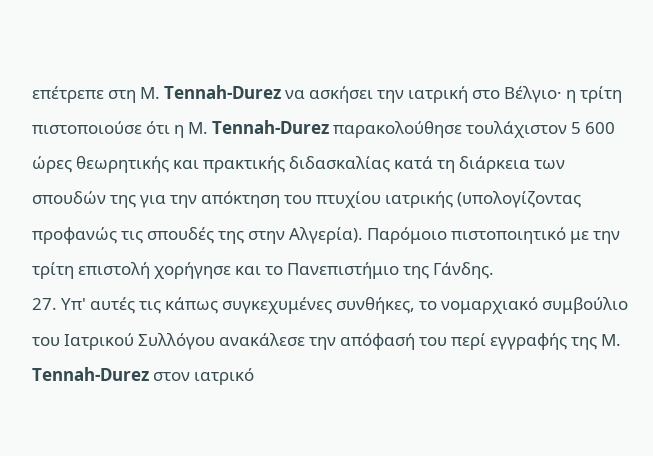επέτρεπε στη Μ. Tennah-Durez να ασκήσει την ιατρική στο Βέλγιο· η τρίτη πιστοποιούσε ότι η Μ. Tennah-Durez παρακολούθησε τουλάχιστον 5 600 ώρες θεωρητικής και πρακτικής διδασκαλίας κατά τη διάρκεια των σπουδών της για την απόκτηση του πτυχίου ιατρικής (υπολογίζοντας προφανώς τις σπουδές της στην Αλγερία). Παρόμοιο πιστοποιητικό με την τρίτη επιστολή χορήγησε και το Πανεπιστήμιο της Γάνδης.
27. Υπ' αυτές τις κάπως συγκεχυμένες συνθήκες, το νομαρχιακό συμβούλιο του Ιατρικού Συλλόγου ανακάλεσε την απόφασή του περί εγγραφής της Μ. Tennah-Durez στον ιατρικό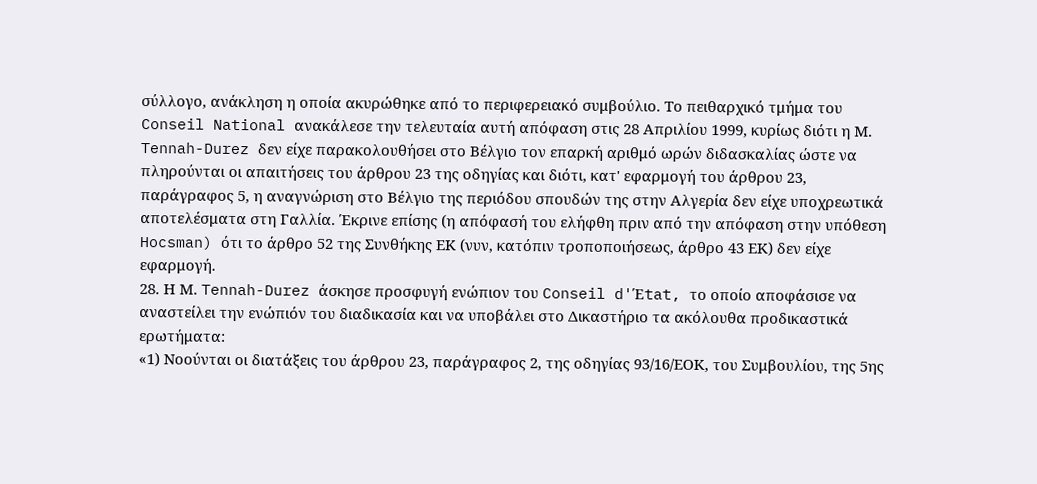σύλλογο, ανάκληση η οποία ακυρώθηκε από το περιφερειακό συμβούλιο. Το πειθαρχικό τμήμα του Conseil National ανακάλεσε την τελευταία αυτή απόφαση στις 28 Απριλίου 1999, κυρίως διότι η Μ. Tennah-Durez δεν είχε παρακολουθήσει στο Βέλγιο τον επαρκή αριθμό ωρών διδασκαλίας ώστε να πληρούνται οι απαιτήσεις του άρθρου 23 της οδηγίας και διότι, κατ' εφαρμογή του άρθρου 23, παράγραφος 5, η αναγνώριση στο Βέλγιο της περιόδου σπουδών της στην Αλγερία δεν είχε υποχρεωτικά αποτελέσματα στη Γαλλία. Έκρινε επίσης (η απόφασή του ελήφθη πριν από την απόφαση στην υπόθεση Hocsman) ότι το άρθρο 52 της Συνθήκης ΕΚ (νυν, κατόπιν τροποποιήσεως, άρθρο 43 ΕΚ) δεν είχε εφαρμογή.
28. Η Μ. Tennah-Durez άσκησε προσφυγή ενώπιον του Conseil d'Έtat, το οποίο αποφάσισε να αναστείλει την ενώπιόν του διαδικασία και να υποβάλει στο Δικαστήριο τα ακόλουθα προδικαστικά ερωτήματα:
«1) Νοούνται οι διατάξεις του άρθρου 23, παράγραφος 2, της οδηγίας 93/16/ΕΟΚ, του Συμβουλίου, της 5ης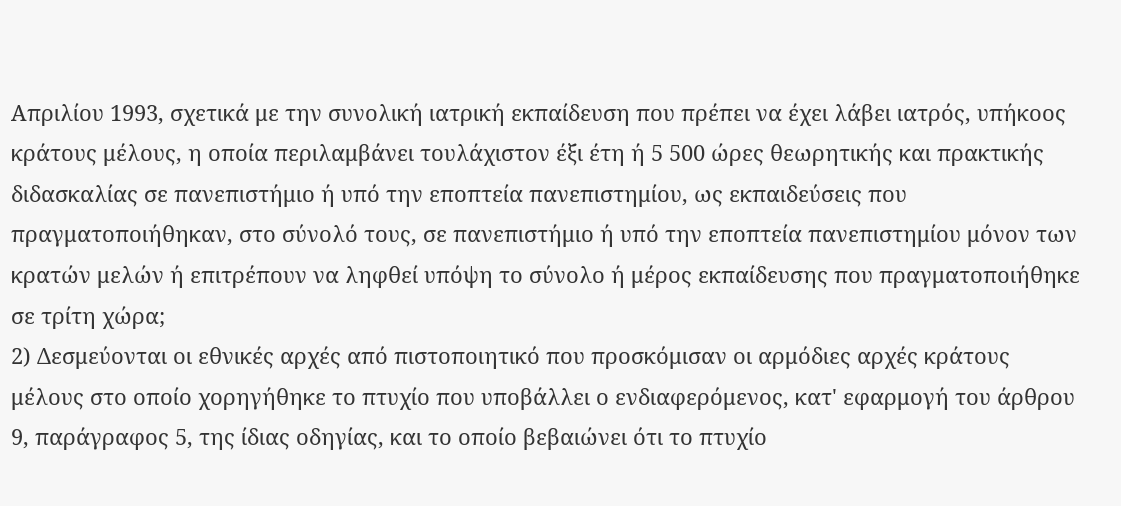Απριλίου 1993, σχετικά με την συνολική ιατρική εκπαίδευση που πρέπει να έχει λάβει ιατρός, υπήκοος κράτους μέλους, η οποία περιλαμβάνει τουλάχιστον έξι έτη ή 5 500 ώρες θεωρητικής και πρακτικής διδασκαλίας σε πανεπιστήμιο ή υπό την εποπτεία πανεπιστημίου, ως εκπαιδεύσεις που πραγματοποιήθηκαν, στο σύνολό τους, σε πανεπιστήμιο ή υπό την εποπτεία πανεπιστημίου μόνον των κρατών μελών ή επιτρέπουν να ληφθεί υπόψη το σύνολο ή μέρος εκπαίδευσης που πραγματοποιήθηκε σε τρίτη χώρα;
2) Δεσμεύονται οι εθνικές αρχές από πιστοποιητικό που προσκόμισαν οι αρμόδιες αρχές κράτους μέλους στο οποίο χορηγήθηκε το πτυχίο που υποβάλλει ο ενδιαφερόμενος, κατ' εφαρμογή του άρθρου 9, παράγραφος 5, της ίδιας οδηγίας, και το οποίο βεβαιώνει ότι το πτυχίο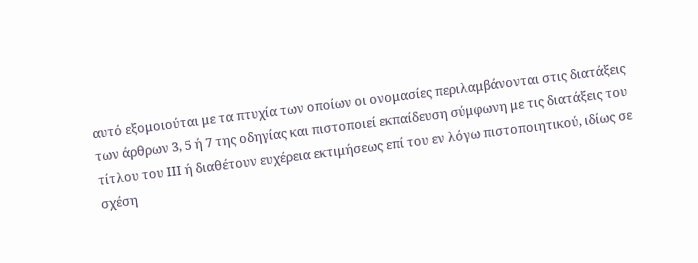αυτό εξομοιούται με τα πτυχία των οποίων οι ονομασίες περιλαμβάνονται στις διατάξεις των άρθρων 3, 5 ή 7 της οδηγίας και πιστοποιεί εκπαίδευση σύμφωνη με τις διατάξεις του τίτλου του ΙΙΙ ή διαθέτουν ευχέρεια εκτιμήσεως επί του εν λόγω πιστοποιητικού, ιδίως σε σχέση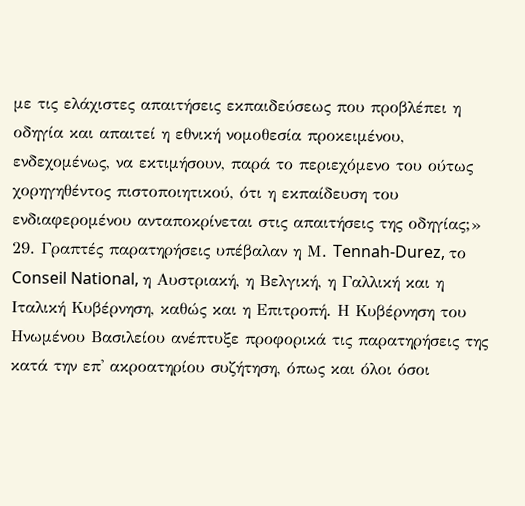με τις ελάχιστες απαιτήσεις εκπαιδεύσεως που προβλέπει η οδηγία και απαιτεί η εθνική νομοθεσία προκειμένου, ενδεχομένως, να εκτιμήσουν, παρά το περιεχόμενο του ούτως χορηγηθέντος πιστοποιητικού, ότι η εκπαίδευση του ενδιαφερομένου ανταποκρίνεται στις απαιτήσεις της οδηγίας;»
29. Γραπτές παρατηρήσεις υπέβαλαν η Μ. Tennah-Durez, το Conseil National, η Αυστριακή, η Βελγική, η Γαλλική και η Ιταλική Κυβέρνηση, καθώς και η Επιτροπή. Η Κυβέρνηση του Ηνωμένου Βασιλείου ανέπτυξε προφορικά τις παρατηρήσεις της κατά την επ' ακροατηρίου συζήτηση, όπως και όλοι όσοι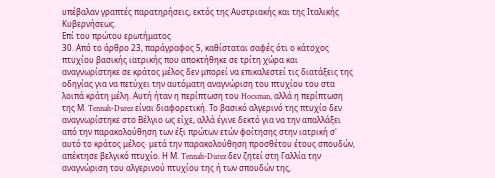υπέβαλαν γραπτές παρατηρήσεις, εκτός της Αυστριακής και της Ιταλικής Κυβερνήσεως.
Επί του πρώτου ερωτήματος
30. Από το άρθρο 23, παράγραφος 5, καθίσταται σαφές ότι ο κάτοχος πτυχίου βασικής ιατρικής που αποκτήθηκε σε τρίτη χώρα και αναγνωρίστηκε σε κράτος μέλος δεν μπορεί να επικαλεστεί τις διατάξεις της οδηγίας για να πετύχει την αυτόματη αναγνώριση του πτυχίου του στα λοιπά κράτη μέλη. Αυτή ήταν η περίπτωση του Hocsman, αλλά η περίπτωση της Μ. Tennah-Durez είναι διαφορετική. Το βασικό αλγερινό της πτυχίο δεν αναγνωρίστηκε στο Βέλγιο ως είχε, αλλά έγινε δεκτό για να την απαλλάξει από την παρακολούθηση των έξι πρώτων ετών φοίτησης στην ιατρική σ' αυτό το κράτος μέλος· μετά την παρακολούθηση προσθέτου έτους σπουδών, απέκτησε βελγικό πτυχίο. Η Μ. Tennah-Durez δεν ζητεί στη Γαλλία την αναγνώριση του αλγερινού πτυχίου της ή των σπουδών της,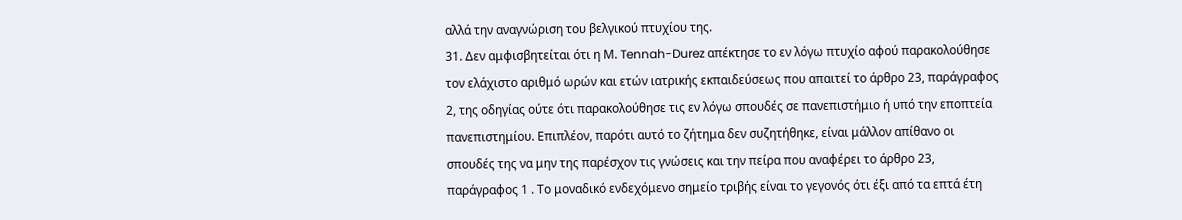αλλά την αναγνώριση του βελγικού πτυχίου της.
31. Δεν αμφισβητείται ότι η Μ. Tennah-Durez απέκτησε το εν λόγω πτυχίο αφού παρακολούθησε τον ελάχιστο αριθμό ωρών και ετών ιατρικής εκπαιδεύσεως που απαιτεί το άρθρο 23, παράγραφος 2, της οδηγίας ούτε ότι παρακολούθησε τις εν λόγω σπουδές σε πανεπιστήμιο ή υπό την εποπτεία πανεπιστημίου. Επιπλέον, παρότι αυτό το ζήτημα δεν συζητήθηκε, είναι μάλλον απίθανο οι σπουδές της να μην της παρέσχον τις γνώσεις και την πείρα που αναφέρει το άρθρο 23, παράγραφος 1 . Το μοναδικό ενδεχόμενο σημείο τριβής είναι το γεγονός ότι έξι από τα επτά έτη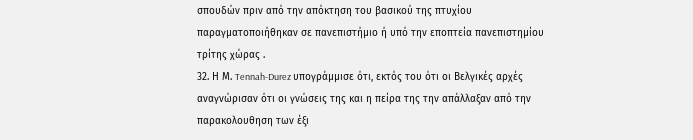σπουδών πριν από την απόκτηση του βασικού της πτυχίου παραγματοποιήθηκαν σε πανεπιστήμιο ή υπό την εποπτεία πανεπιστημίου τρίτης χώρας .
32. Η Μ. Tennah-Durez υπογράμμισε ότι, εκτός του ότι οι Βελγικές αρχές αναγνώρισαν ότι οι γνώσεις της και η πείρα της την απάλλαξαν από την παρακολουθηση των έξι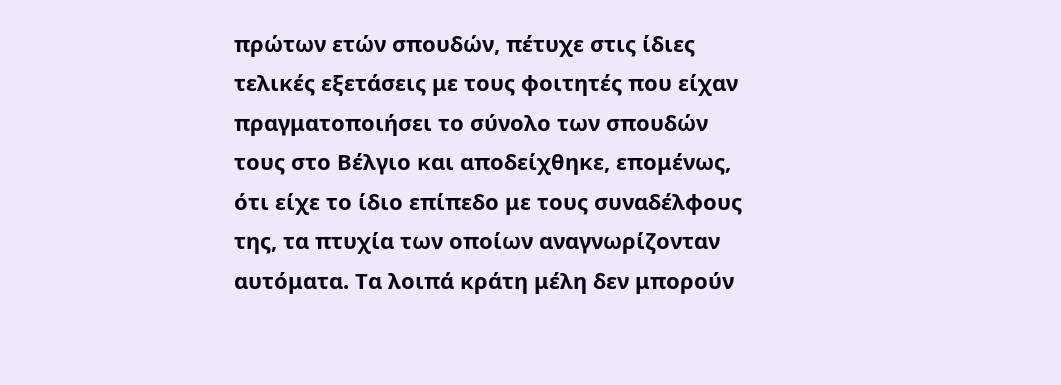πρώτων ετών σπουδών, πέτυχε στις ίδιες τελικές εξετάσεις με τους φοιτητές που είχαν πραγματοποιήσει το σύνολο των σπουδών τους στο Βέλγιο και αποδείχθηκε, επομένως, ότι είχε το ίδιο επίπεδο με τους συναδέλφους της, τα πτυχία των οποίων αναγνωρίζονταν αυτόματα. Τα λοιπά κράτη μέλη δεν μπορούν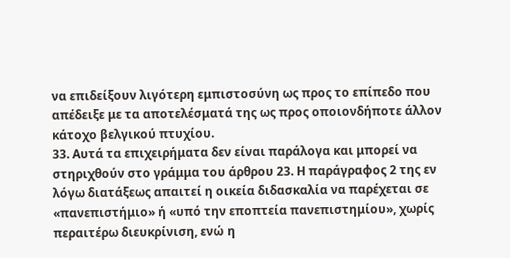να επιδείξουν λιγότερη εμπιστοσύνη ως προς το επίπεδο που απέδειξε με τα αποτελέσματά της ως προς οποιονδήποτε άλλον κάτοχο βελγικού πτυχίου.
33. Αυτά τα επιχειρήματα δεν είναι παράλογα και μπορεί να στηριχθούν στο γράμμα του άρθρου 23. Η παράγραφος 2 της εν λόγω διατάξεως απαιτεί η οικεία διδασκαλία να παρέχεται σε «πανεπιστήμιο» ή «υπό την εποπτεία πανεπιστημίου», χωρίς περαιτέρω διευκρίνιση, ενώ η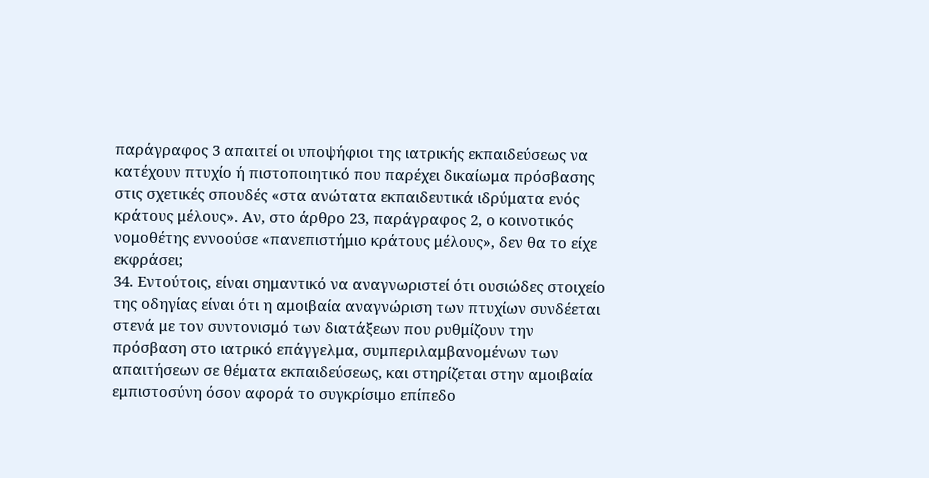παράγραφος 3 απαιτεί οι υποψήφιοι της ιατρικής εκπαιδεύσεως να κατέχουν πτυχίο ή πιστοποιητικό που παρέχει δικαίωμα πρόσβασης στις σχετικές σπουδές «στα ανώτατα εκπαιδευτικά ιδρύματα ενός κράτους μέλους». Αν, στο άρθρο 23, παράγραφος 2, ο κοινοτικός νομοθέτης εννοούσε «πανεπιστήμιο κράτους μέλους», δεν θα το είχε εκφράσει;
34. Εντούτοις, είναι σημαντικό να αναγνωριστεί ότι ουσιώδες στοιχείο της οδηγίας είναι ότι η αμοιβαία αναγνώριση των πτυχίων συνδέεται στενά με τον συντονισμό των διατάξεων που ρυθμίζουν την πρόσβαση στο ιατρικό επάγγελμα, συμπεριλαμβανομένων των απαιτήσεων σε θέματα εκπαιδεύσεως, και στηρίζεται στην αμοιβαία εμπιστοσύνη όσον αφορά το συγκρίσιμο επίπεδο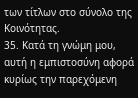των τίτλων στο σύνολο της Κοινότητας.
35. Κατά τη γνώμη μου, αυτή η εμπιστοσύνη αφορά κυρίως την παρεχόμενη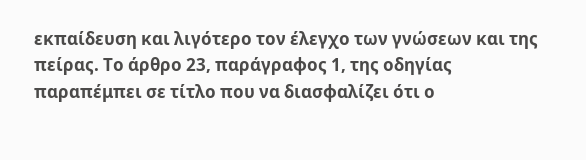εκπαίδευση και λιγότερο τον έλεγχο των γνώσεων και της πείρας. Το άρθρο 23, παράγραφος 1, της οδηγίας παραπέμπει σε τίτλο που να διασφαλίζει ότι ο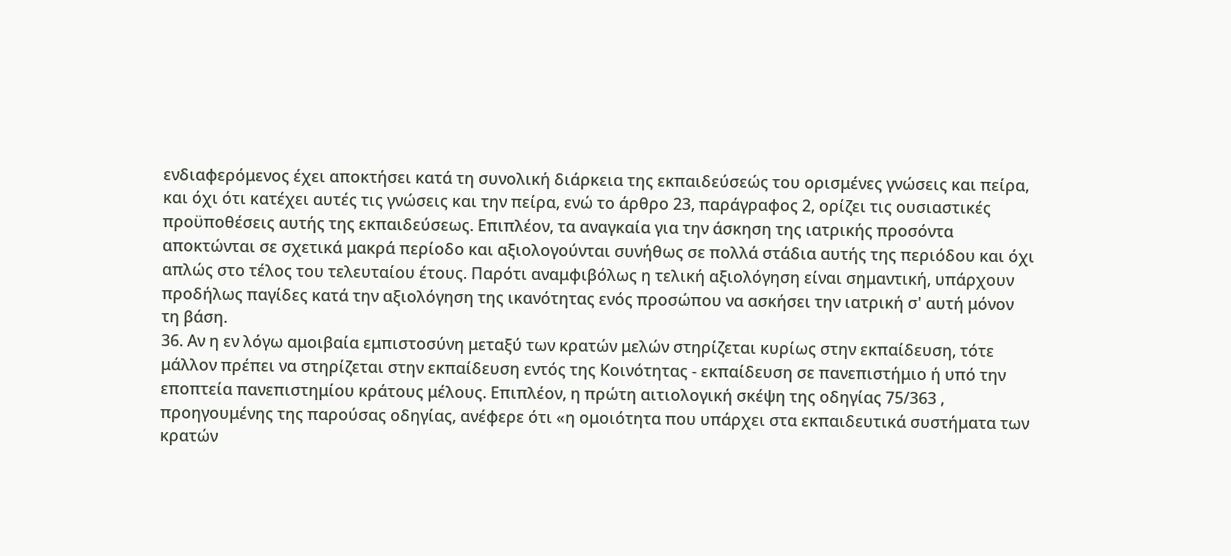ενδιαφερόμενος έχει αποκτήσει κατά τη συνολική διάρκεια της εκπαιδεύσεώς του ορισμένες γνώσεις και πείρα, και όχι ότι κατέχει αυτές τις γνώσεις και την πείρα, ενώ το άρθρο 23, παράγραφος 2, ορίζει τις ουσιαστικές προϋποθέσεις αυτής της εκπαιδεύσεως. Επιπλέον, τα αναγκαία για την άσκηση της ιατρικής προσόντα αποκτώνται σε σχετικά μακρά περίοδο και αξιολογούνται συνήθως σε πολλά στάδια αυτής της περιόδου και όχι απλώς στο τέλος του τελευταίου έτους. Παρότι αναμφιβόλως η τελική αξιολόγηση είναι σημαντική, υπάρχουν προδήλως παγίδες κατά την αξιολόγηση της ικανότητας ενός προσώπου να ασκήσει την ιατρική σ' αυτή μόνον τη βάση.
36. Αν η εν λόγω αμοιβαία εμπιστοσύνη μεταξύ των κρατών μελών στηρίζεται κυρίως στην εκπαίδευση, τότε μάλλον πρέπει να στηρίζεται στην εκπαίδευση εντός της Κοινότητας - εκπαίδευση σε πανεπιστήμιο ή υπό την εποπτεία πανεπιστημίου κράτους μέλους. Επιπλέον, η πρώτη αιτιολογική σκέψη της οδηγίας 75/363 , προηγουμένης της παρούσας οδηγίας, ανέφερε ότι «η ομοιότητα που υπάρχει στα εκπαιδευτικά συστήματα των κρατών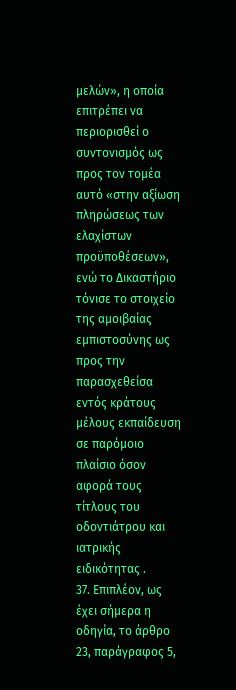μελών», η οποία επιτρέπει να περιορισθεί ο συντονισμός ως προς τον τομέα αυτό «στην αξίωση πληρώσεως των ελαχίστων προϋποθέσεων», ενώ το Δικαστήριο τόνισε το στοιχείο της αμοιβαίας εμπιστοσύνης ως προς την παρασχεθείσα εντός κράτους μέλους εκπαίδευση σε παρόμοιο πλαίσιο όσον αφορά τους τίτλους του οδοντιάτρου και ιατρικής ειδικότητας .
37. Επιπλέον, ως έχει σήμερα η οδηγία, το άρθρο 23, παράγραφος 5,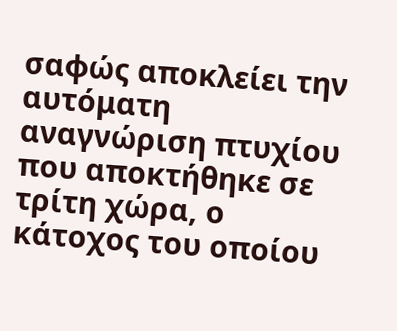σαφώς αποκλείει την αυτόματη αναγνώριση πτυχίου που αποκτήθηκε σε τρίτη χώρα, ο κάτοχος του οποίου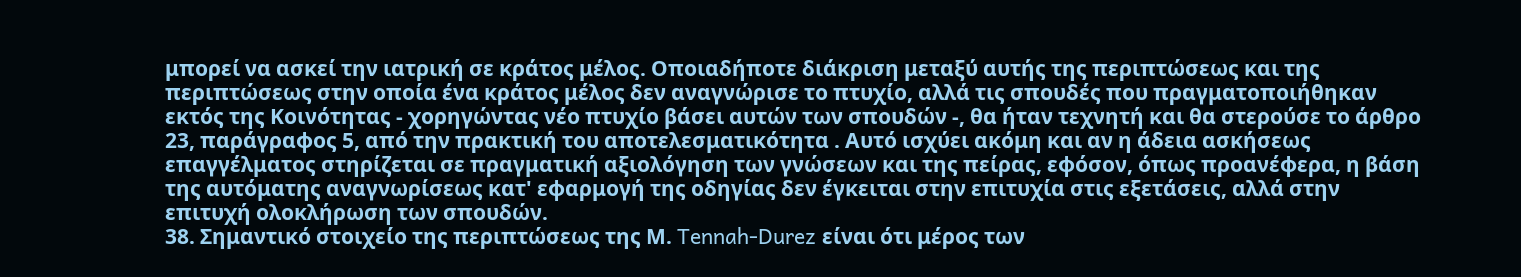μπορεί να ασκεί την ιατρική σε κράτος μέλος. Οποιαδήποτε διάκριση μεταξύ αυτής της περιπτώσεως και της περιπτώσεως στην οποία ένα κράτος μέλος δεν αναγνώρισε το πτυχίο, αλλά τις σπουδές που πραγματοποιήθηκαν εκτός της Κοινότητας - χορηγώντας νέο πτυχίο βάσει αυτών των σπουδών -, θα ήταν τεχνητή και θα στερούσε το άρθρο 23, παράγραφος 5, από την πρακτική του αποτελεσματικότητα . Αυτό ισχύει ακόμη και αν η άδεια ασκήσεως επαγγέλματος στηρίζεται σε πραγματική αξιολόγηση των γνώσεων και της πείρας, εφόσον, όπως προανέφερα, η βάση της αυτόματης αναγνωρίσεως κατ' εφαρμογή της οδηγίας δεν έγκειται στην επιτυχία στις εξετάσεις, αλλά στην επιτυχή ολοκλήρωση των σπουδών.
38. Σημαντικό στοιχείο της περιπτώσεως της Μ. Tennah-Durez είναι ότι μέρος των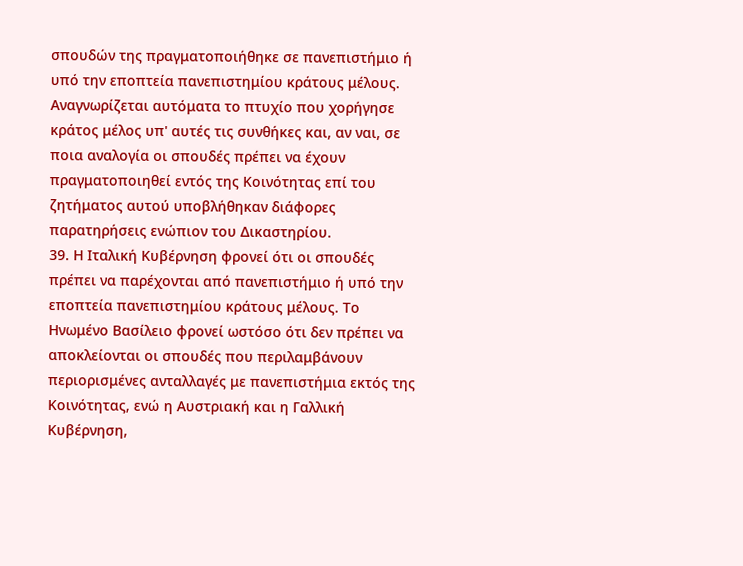σπουδών της πραγματοποιήθηκε σε πανεπιστήμιο ή υπό την εποπτεία πανεπιστημίου κράτους μέλους. Αναγνωρίζεται αυτόματα το πτυχίο που χορήγησε κράτος μέλος υπ' αυτές τις συνθήκες και, αν ναι, σε ποια αναλογία οι σπουδές πρέπει να έχουν πραγματοποιηθεί εντός της Κοινότητας επί του ζητήματος αυτού υποβλήθηκαν διάφορες παρατηρήσεις ενώπιον του Δικαστηρίου.
39. Η Ιταλική Κυβέρνηση φρονεί ότι οι σπουδές πρέπει να παρέχονται από πανεπιστήμιο ή υπό την εποπτεία πανεπιστημίου κράτους μέλους. Το Ηνωμένο Βασίλειο φρονεί ωστόσο ότι δεν πρέπει να αποκλείονται οι σπουδές που περιλαμβάνουν περιορισμένες ανταλλαγές με πανεπιστήμια εκτός της Κοινότητας, ενώ η Αυστριακή και η Γαλλική Κυβέρνηση,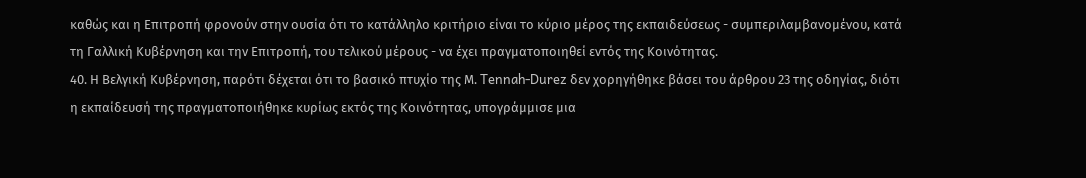καθώς και η Επιτροπή φρονούν στην ουσία ότι το κατάλληλο κριτήριο είναι το κύριο μέρος της εκπαιδεύσεως - συμπεριλαμβανομένου, κατά τη Γαλλική Κυβέρνηση και την Επιτροπή, του τελικού μέρους - να έχει πραγματοποιηθεί εντός της Κοινότητας.
40. Η Βελγική Κυβέρνηση, παρότι δέχεται ότι το βασικό πτυχίο της Μ. Tennah-Durez δεν χορηγήθηκε βάσει του άρθρου 23 της οδηγίας, διότι η εκπαίδευσή της πραγματοποιήθηκε κυρίως εκτός της Κοινότητας, υπογράμμισε μια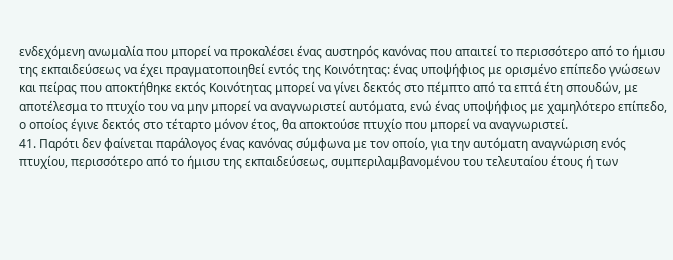ενδεχόμενη ανωμαλία που μπορεί να προκαλέσει ένας αυστηρός κανόνας που απαιτεί το περισσότερο από το ήμισυ της εκπαιδεύσεως να έχει πραγματοποιηθεί εντός της Κοινότητας: ένας υποψήφιος με ορισμένο επίπεδο γνώσεων και πείρας που αποκτήθηκε εκτός Κοινότητας μπορεί να γίνει δεκτός στο πέμπτο από τα επτά έτη σπουδών, με αποτέλεσμα το πτυχίο του να μην μπορεί να αναγνωριστεί αυτόματα, ενώ ένας υποψήφιος με χαμηλότερο επίπεδο, ο οποίος έγινε δεκτός στο τέταρτο μόνον έτος, θα αποκτούσε πτυχίο που μπορεί να αναγνωριστεί.
41. Παρότι δεν φαίνεται παράλογος ένας κανόνας σύμφωνα με τον οποίο, για την αυτόματη αναγνώριση ενός πτυχίου, περισσότερο από το ήμισυ της εκπαιδεύσεως, συμπεριλαμβανομένου του τελευταίου έτους ή των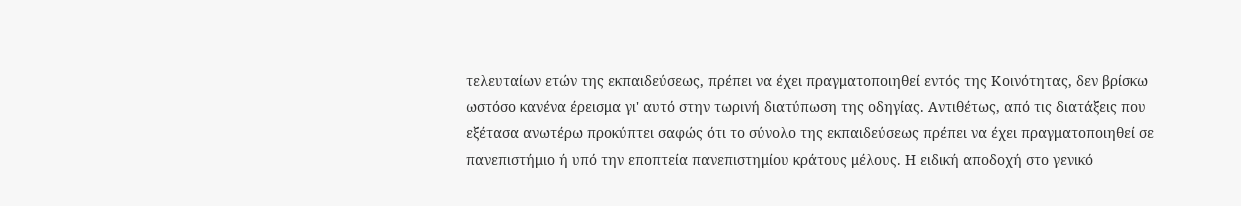τελευταίων ετών της εκπαιδεύσεως, πρέπει να έχει πραγματοποιηθεί εντός της Κοινότητας, δεν βρίσκω ωστόσο κανένα έρεισμα γι' αυτό στην τωρινή διατύπωση της οδηγίας. Αντιθέτως, από τις διατάξεις που εξέτασα ανωτέρω προκύπτει σαφώς ότι το σύνολο της εκπαιδεύσεως πρέπει να έχει πραγματοποιηθεί σε πανεπιστήμιο ή υπό την εποπτεία πανεπιστημίου κράτους μέλους. Η ειδική αποδοχή στο γενικό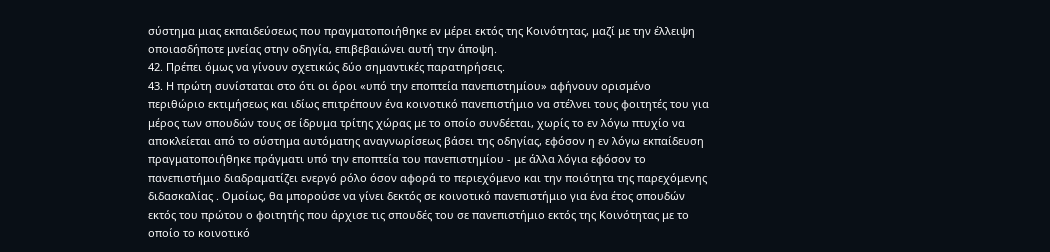σύστημα μιας εκπαιδεύσεως που πραγματοποιήθηκε εν μέρει εκτός της Κοινότητας, μαζί με την έλλειψη οποιασδήποτε μνείας στην οδηγία, επιβεβαιώνει αυτή την άποψη.
42. Πρέπει όμως να γίνουν σχετικώς δύο σημαντικές παρατηρήσεις.
43. Η πρώτη συνίσταται στο ότι οι όροι «υπό την εποπτεία πανεπιστημίου» αφήνουν ορισμένο περιθώριο εκτιμήσεως και ιδίως επιτρέπουν ένα κοινοτικό πανεπιστήμιο να στέλνει τους φοιτητές του για μέρος των σπουδών τους σε ίδρυμα τρίτης χώρας με το οποίο συνδέεται, χωρίς το εν λόγω πτυχίο να αποκλείεται από το σύστημα αυτόματης αναγνωρίσεως βάσει της οδηγίας, εφόσον η εν λόγω εκπαίδευση πραγματοποιήθηκε πράγματι υπό την εποπτεία του πανεπιστημίου - με άλλα λόγια εφόσον το πανεπιστήμιο διαδραματίζει ενεργό ρόλο όσον αφορά το περιεχόμενο και την ποιότητα της παρεχόμενης διδασκαλίας . Ομοίως, θα μπορούσε να γίνει δεκτός σε κοινοτικό πανεπιστήμιο για ένα έτος σπουδών εκτός του πρώτου ο φοιτητής που άρχισε τις σπουδές του σε πανεπιστήμιο εκτός της Κοινότητας με το οποίο το κοινοτικό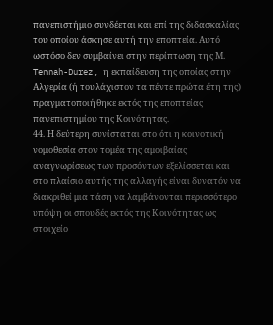πανεπιστήμιο συνδέεται και επί της διδασκαλίας του οποίου άσκησε αυτή την εποπτεία. Αυτό ωστόσο δεν συμβαίνει στην περίπτωση της Μ. Tennah-Durez, η εκπαίδευση της οποίας στην Αλγερία (ή τουλάχιστον τα πέντε πρώτα έτη της) πραγματοποιήθηκε εκτός της εποπτείας πανεπιστημίου της Κοινότητας.
44. Η δεύτερη συνίσταται στο ότι η κοινοτική νομοθεσία στον τομέα της αμοιβαίας αναγνωρίσεως των προσόντων εξελίσσεται και στο πλαίσιο αυτής της αλλαγής είναι δυνατόν να διακριθεί μια τάση να λαμβάνονται περισσότερο υπόψη οι σπουδές εκτός της Κοινότητας ως στοιχείο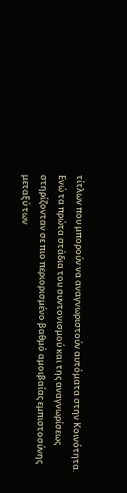τίτλων που μπορούν να αναγνωριστούν αυτόματα στην Κοινότητα. Ενώ τα πρώτα στάδια του συντονισμού και της αναγνωρίσεως στηρίζονταν σε πιο περιορισμένο βαθμό αμοιβαίας εμπιστοσύνης μεταξύ των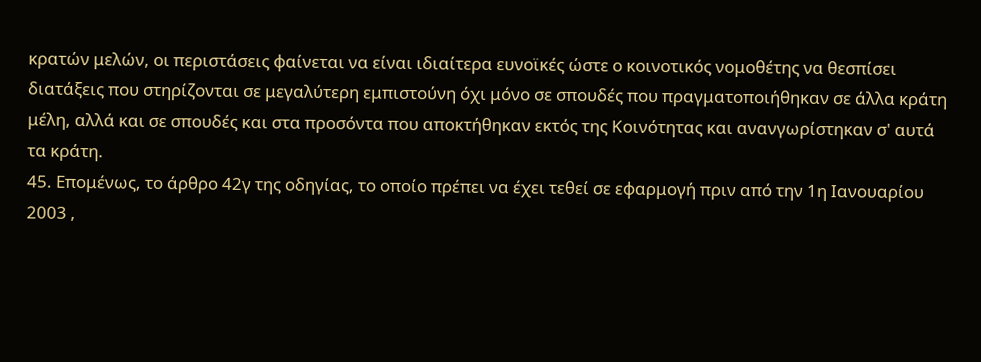κρατών μελών, οι περιστάσεις φαίνεται να είναι ιδιαίτερα ευνοϊκές ώστε ο κοινοτικός νομοθέτης να θεσπίσει διατάξεις που στηρίζονται σε μεγαλύτερη εμπιστούνη όχι μόνο σε σπουδές που πραγματοποιήθηκαν σε άλλα κράτη μέλη, αλλά και σε σπουδές και στα προσόντα που αποκτήθηκαν εκτός της Κοινότητας και ανανγωρίστηκαν σ' αυτά τα κράτη.
45. Επομένως, το άρθρο 42γ της οδηγίας, το οποίο πρέπει να έχει τεθεί σε εφαρμογή πριν από την 1η Ιανουαρίου 2003 ,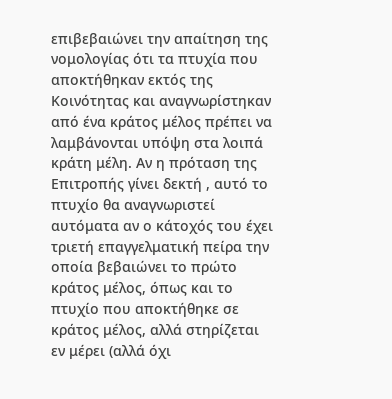επιβεβαιώνει την απαίτηση της νομολογίας ότι τα πτυχία που αποκτήθηκαν εκτός της Κοινότητας και αναγνωρίστηκαν από ένα κράτος μέλος πρέπει να λαμβάνονται υπόψη στα λοιπά κράτη μέλη. Αν η πρόταση της Επιτροπής γίνει δεκτή , αυτό το πτυχίο θα αναγνωριστεί αυτόματα αν ο κάτοχός του έχει τριετή επαγγελματική πείρα την οποία βεβαιώνει το πρώτο κράτος μέλος, όπως και το πτυχίο που αποκτήθηκε σε κράτος μέλος, αλλά στηρίζεται εν μέρει (αλλά όχι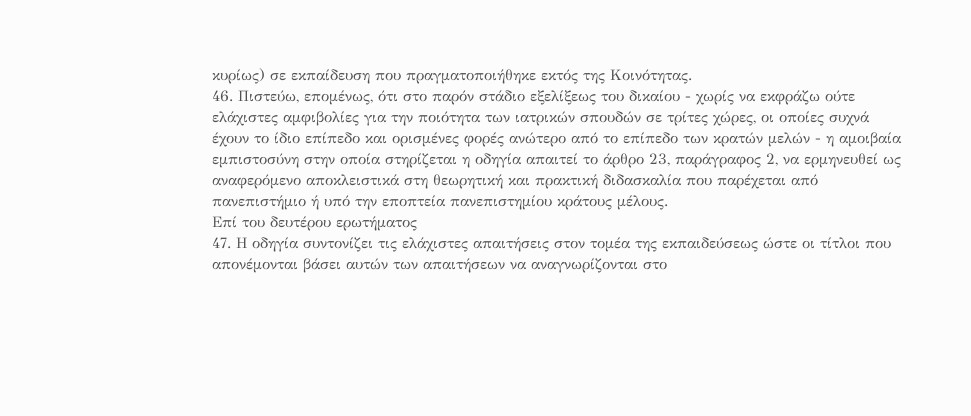κυρίως) σε εκπαίδευση που πραγματοποιήθηκε εκτός της Κοινότητας.
46. Πιστεύω, επομένως, ότι στο παρόν στάδιο εξελίξεως του δικαίου - χωρίς να εκφράζω ούτε ελάχιστες αμφιβολίες για την ποιότητα των ιατρικών σπουδών σε τρίτες χώρες, οι οποίες συχνά έχουν το ίδιο επίπεδο και ορισμένες φορές ανώτερο από το επίπεδο των κρατών μελών - η αμοιβαία εμπιστοσύνη στην οποία στηρίζεται η οδηγία απαιτεί το άρθρο 23, παράγραφος 2, να ερμηνευθεί ως αναφερόμενο αποκλειστικά στη θεωρητική και πρακτική διδασκαλία που παρέχεται από πανεπιστήμιο ή υπό την εποπτεία πανεπιστημίου κράτους μέλους.
Επί του δευτέρου ερωτήματος
47. Η οδηγία συντονίζει τις ελάχιστες απαιτήσεις στον τομέα της εκπαιδεύσεως ώστε οι τίτλοι που απονέμονται βάσει αυτών των απαιτήσεων να αναγνωρίζονται στο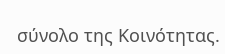σύνολο της Κοινότητας.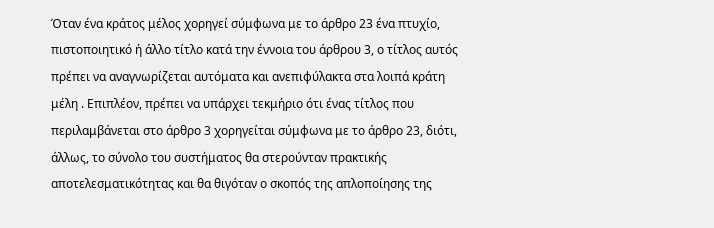Όταν ένα κράτος μέλος χορηγεί σύμφωνα με το άρθρο 23 ένα πτυχίο, πιστοποιητικό ή άλλο τίτλο κατά την έννοια του άρθρου 3, ο τίτλος αυτός πρέπει να αναγνωρίζεται αυτόματα και ανεπιφύλακτα στα λοιπά κράτη μέλη . Επιπλέον, πρέπει να υπάρχει τεκμήριο ότι ένας τίτλος που περιλαμβάνεται στο άρθρο 3 χορηγείται σύμφωνα με το άρθρο 23, διότι, άλλως, το σύνολο του συστήματος θα στερούνταν πρακτικής αποτελεσματικότητας και θα θιγόταν ο σκοπός της απλοποίησης της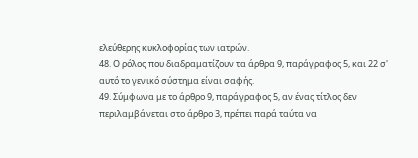ελεύθερης κυκλοφορίας των ιατρών.
48. Ο ρόλος που διαδραματίζουν τα άρθρα 9, παράγραφος 5, και 22 σ' αυτό το γενικό σύστημα είναι σαφής.
49. Σύμφωνα με το άρθρο 9, παράγραφος 5, αν ένας τίτλος δεν περιλαμβάνεται στο άρθρο 3, πρέπει παρά ταύτα να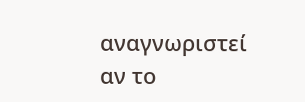αναγνωριστεί αν το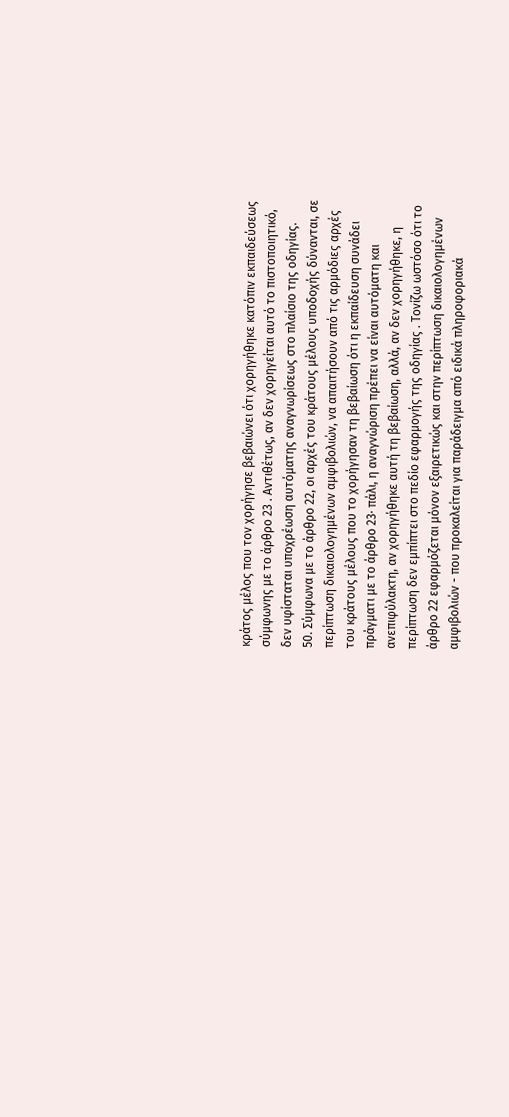κράτος μέλος που τον χορήγησε βεβαιώνει ότι χορηγήθηκε κατόπιν εκπαιδεύσεως σύμφωνης με το άρθρο 23 . Αντιθέτως, αν δεν χορηγείται αυτό το πιστοποιητικό, δεν υφίσταται υποχρέωση αυτόματης αναγνωρίσεως στο πλαίσιο της οδηγίας.
50. Σύμφωνα με το άρθρο 22, οι αρχές του κράτους μέλους υποδοχής δύνανται, σε περίπτωση δικαιολογημένων αμφιβολιών, να απαιτήσουν από τις αρμόδιες αρχές του κράτους μέλους που το χορήγησαν τη βεβαίωση ότι η εκπαίδευση συνάδει πράγματι με το άρθρο 23· πάλι, η αναγνώριση πρέπει να είναι αυτόματη και ανεπιφύλακτη, αν χορηγήθηκε αυτή τη βεβαίωση, αλλά, αν δεν χορηγήθηκε, η περίπτωση δεν εμπίπτει στο πεδίο εφαρμογής της οδηγίας . Τονίζω ωστόσο ότι το άρθρο 22 εφαρμόζεται μόνον εξαιρετικώς και στην περίπτωση δικαιολογημένων αμφιβολιών - που προκαλείται για παράδειγμα από ειδικά πληροφοριακά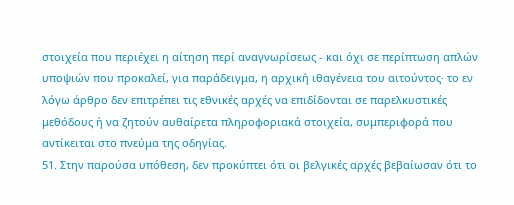στοιχεία που περιέχει η αίτηση περί αναγνωρίσεως - και όχι σε περίπτωση απλών υποψιών που προκαλεί, για παράδειγμα, η αρχική ιθαγένεια του αιτούντος· το εν λόγω άρθρο δεν επιτρέπει τις εθνικές αρχές να επιδίδονται σε παρελκυστικές μεθόδους ή να ζητούν αυθαίρετα πληροφοριακά στοιχεία, συμπεριφορά που αντίκειται στο πνεύμα της οδηγίας.
51. Στην παρούσα υπόθεση, δεν προκύπτει ότι οι βελγικές αρχές βεβαίωσαν ότι το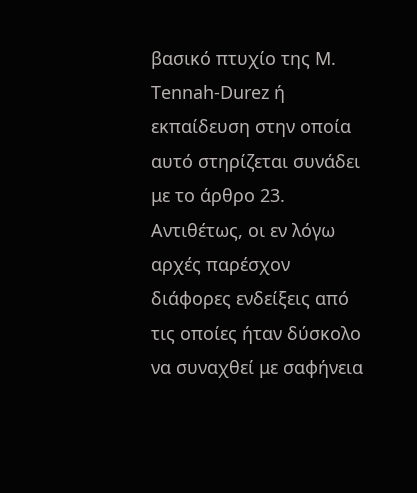βασικό πτυχίο της Μ. Tennah-Durez ή εκπαίδευση στην οποία αυτό στηρίζεται συνάδει με το άρθρο 23. Αντιθέτως, οι εν λόγω αρχές παρέσχον διάφορες ενδείξεις από τις οποίες ήταν δύσκολο να συναχθεί με σαφήνεια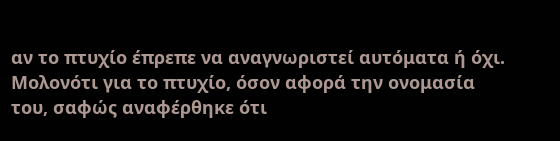αν το πτυχίο έπρεπε να αναγνωριστεί αυτόματα ή όχι. Μολονότι για το πτυχίο, όσον αφορά την ονομασία του, σαφώς αναφέρθηκε ότι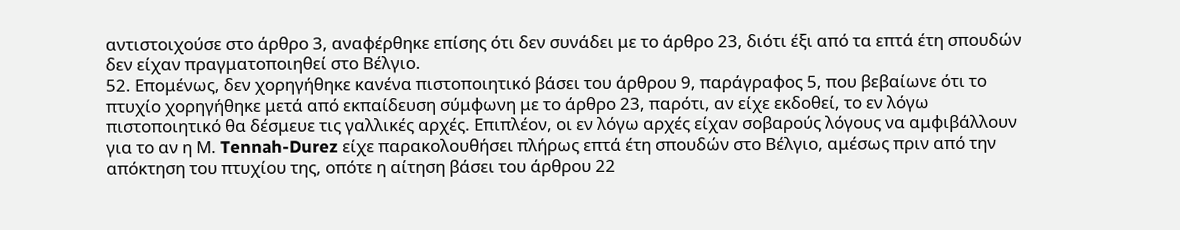αντιστοιχούσε στο άρθρο 3, αναφέρθηκε επίσης ότι δεν συνάδει με το άρθρο 23, διότι έξι από τα επτά έτη σπουδών δεν είχαν πραγματοποιηθεί στο Βέλγιο.
52. Επομένως, δεν χορηγήθηκε κανένα πιστοποιητικό βάσει του άρθρου 9, παράγραφος 5, που βεβαίωνε ότι το πτυχίο χορηγήθηκε μετά από εκπαίδευση σύμφωνη με το άρθρο 23, παρότι, αν είχε εκδοθεί, το εν λόγω πιστοποιητικό θα δέσμευε τις γαλλικές αρχές. Επιπλέον, οι εν λόγω αρχές είχαν σοβαρούς λόγους να αμφιβάλλουν για το αν η Μ. Tennah-Durez είχε παρακολουθήσει πλήρως επτά έτη σπουδών στο Βέλγιο, αμέσως πριν από την απόκτηση του πτυχίου της, οπότε η αίτηση βάσει του άρθρου 22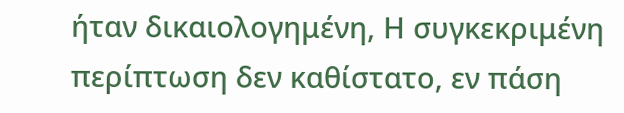ήταν δικαιολογημένη, Η συγκεκριμένη περίπτωση δεν καθίστατο, εν πάση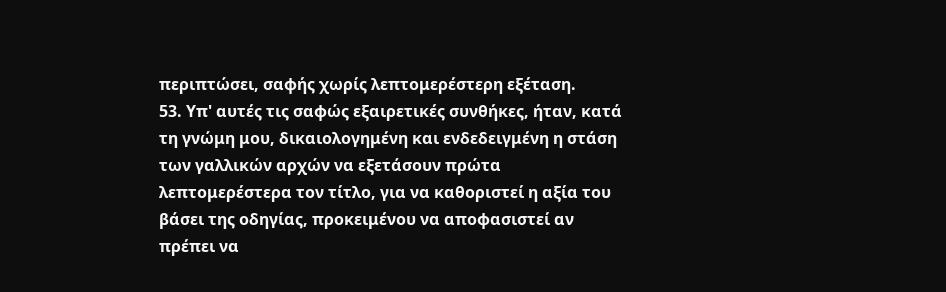περιπτώσει, σαφής χωρίς λεπτομερέστερη εξέταση.
53. Υπ' αυτές τις σαφώς εξαιρετικές συνθήκες, ήταν, κατά τη γνώμη μου, δικαιολογημένη και ενδεδειγμένη η στάση των γαλλικών αρχών να εξετάσουν πρώτα λεπτομερέστερα τον τίτλο, για να καθοριστεί η αξία του βάσει της οδηγίας, προκειμένου να αποφασιστεί αν πρέπει να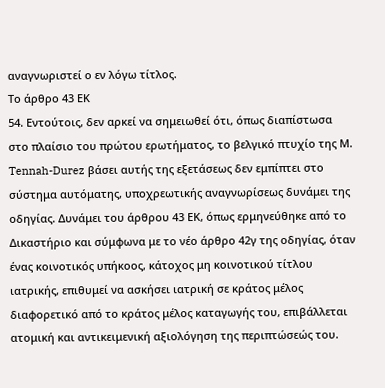αναγνωριστεί ο εν λόγω τίτλος.
Το άρθρο 43 ΕΚ
54. Εντούτοις, δεν αρκεί να σημειωθεί ότι, όπως διαπίστωσα στο πλαίσιο του πρώτου ερωτήματος, το βελγικό πτυχίο της Μ. Tennah-Durez βάσει αυτής της εξετάσεως δεν εμπίπτει στο σύστημα αυτόματης, υποχρεωτικής αναγνωρίσεως δυνάμει της οδηγίας. Δυνάμει του άρθρου 43 ΕΚ, όπως ερμηνεύθηκε από το Δικαστήριο και σύμφωνα με το νέο άρθρο 42γ της οδηγίας, όταν ένας κοινοτικός υπήκοος, κάτοχος μη κοινοτικού τίτλου ιατρικής, επιθυμεί να ασκήσει ιατρική σε κράτος μέλος διαφορετικό από το κράτος μέλος καταγωγής του, επιβάλλεται ατομική και αντικειμενική αξιολόγηση της περιπτώσεώς του.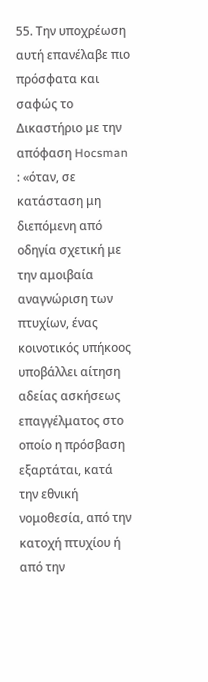55. Την υποχρέωση αυτή επανέλαβε πιο πρόσφατα και σαφώς το Δικαστήριο με την απόφαση Hocsman : «όταν, σε κατάσταση μη διεπόμενη από οδηγία σχετική με την αμοιβαία αναγνώριση των πτυχίων, ένας κοινοτικός υπήκοος υποβάλλει αίτηση αδείας ασκήσεως επαγγέλματος στο οποίο η πρόσβαση εξαρτάται, κατά την εθνική νομοθεσία, από την κατοχή πτυχίου ή από την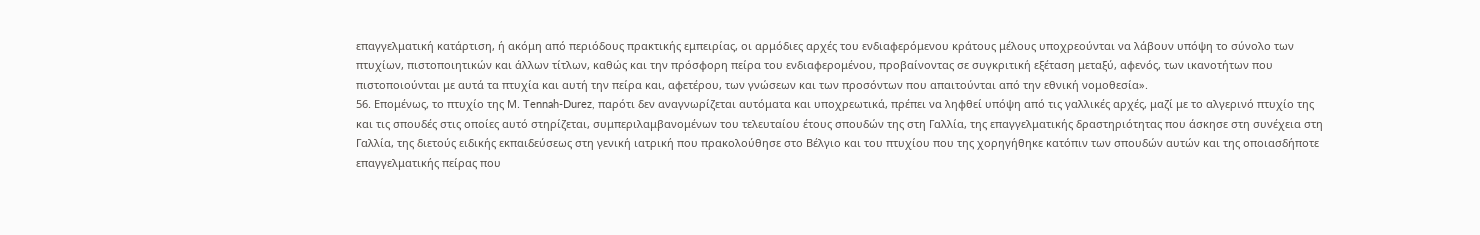επαγγελματική κατάρτιση, ή ακόμη από περιόδους πρακτικής εμπειρίας, οι αρμόδιες αρχές του ενδιαφερόμενου κράτους μέλους υποχρεούνται να λάβουν υπόψη το σύνολο των πτυχίων, πιστοποιητικών και άλλων τίτλων, καθώς και την πρόσφορη πείρα του ενδιαφερομένου, προβαίνοντας σε συγκριτική εξέταση μεταξύ, αφενός, των ικανοτήτων που πιστοποιούνται με αυτά τα πτυχία και αυτή την πείρα και, αφετέρου, των γνώσεων και των προσόντων που απαιτούνται από την εθνική νομοθεσία».
56. Επομένως, το πτυχίο της Μ. Tennah-Durez, παρότι δεν αναγνωρίζεται αυτόματα και υποχρεωτικά, πρέπει να ληφθεί υπόψη από τις γαλλικές αρχές, μαζί με το αλγερινό πτυχίο της και τις σπουδές στις οποίες αυτό στηρίζεται, συμπεριλαμβανομένων του τελευταίου έτους σπουδών της στη Γαλλία, της επαγγελματικής δραστηριότητας που άσκησε στη συνέχεια στη Γαλλία, της διετούς ειδικής εκπαιδεύσεως στη γενική ιατρική που πρακολούθησε στο Βέλγιο και του πτυχίου που της χορηγήθηκε κατόπιν των σπουδών αυτών και της οποιασδήποτε επαγγελματικής πείρας που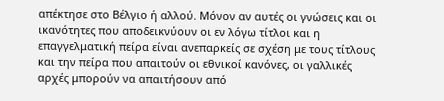απέκτησε στο Βέλγιο ή αλλού. Μόνον αν αυτές οι γνώσεις και οι ικανότητες που αποδεικνύουν οι εν λόγω τίτλοι και η επαγγελματική πείρα είναι ανεπαρκείς σε σχέση με τους τίτλους και την πείρα που απαιτούν οι εθνικοί κανόνες, οι γαλλικές αρχές μπορούν να απαιτήσουν από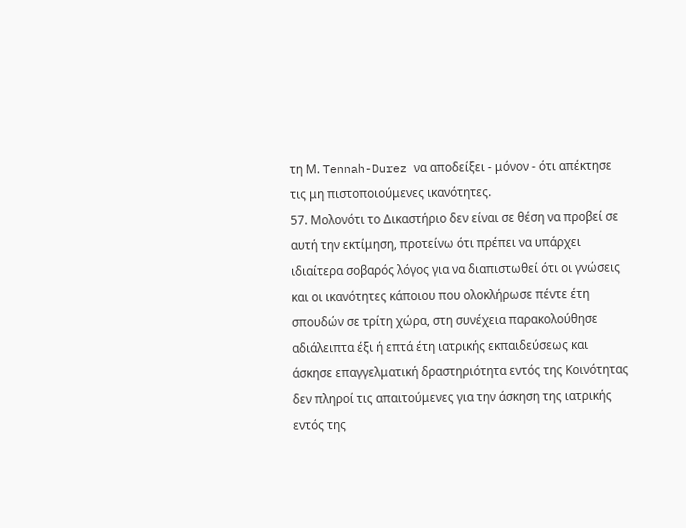τη Μ. Tennah-Durez να αποδείξει - μόνον - ότι απέκτησε τις μη πιστοποιούμενες ικανότητες.
57. Μολονότι το Δικαστήριο δεν είναι σε θέση να προβεί σε αυτή την εκτίμηση, προτείνω ότι πρέπει να υπάρχει ιδιαίτερα σοβαρός λόγος για να διαπιστωθεί ότι οι γνώσεις και οι ικανότητες κάποιου που ολοκλήρωσε πέντε έτη σπουδών σε τρίτη χώρα, στη συνέχεια παρακολούθησε αδιάλειπτα έξι ή επτά έτη ιατρικής εκπαιδεύσεως και άσκησε επαγγελματική δραστηριότητα εντός της Κοινότητας δεν πληροί τις απαιτούμενες για την άσκηση της ιατρικής εντός της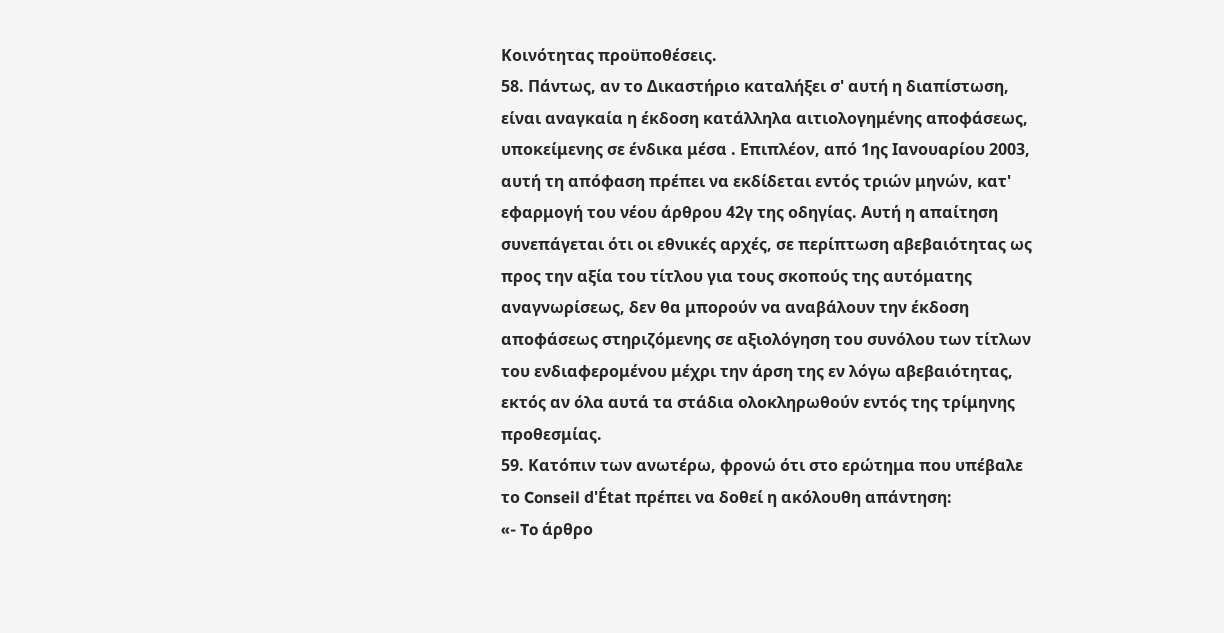Κοινότητας προϋποθέσεις.
58. Πάντως, αν το Δικαστήριο καταλήξει σ' αυτή η διαπίστωση, είναι αναγκαία η έκδοση κατάλληλα αιτιολογημένης αποφάσεως, υποκείμενης σε ένδικα μέσα . Επιπλέον, από 1ης Ιανουαρίου 2003, αυτή τη απόφαση πρέπει να εκδίδεται εντός τριών μηνών, κατ' εφαρμογή του νέου άρθρου 42γ της οδηγίας. Αυτή η απαίτηση συνεπάγεται ότι οι εθνικές αρχές, σε περίπτωση αβεβαιότητας ως προς την αξία του τίτλου για τους σκοπούς της αυτόματης αναγνωρίσεως, δεν θα μπορούν να αναβάλουν την έκδοση αποφάσεως στηριζόμενης σε αξιολόγηση του συνόλου των τίτλων του ενδιαφερομένου μέχρι την άρση της εν λόγω αβεβαιότητας, εκτός αν όλα αυτά τα στάδια ολοκληρωθούν εντός της τρίμηνης προθεσμίας.
59. Κατόπιν των ανωτέρω, φρονώ ότι στο ερώτημα που υπέβαλε το Conseil d'État πρέπει να δοθεί η ακόλουθη απάντηση:
«- To άρθρο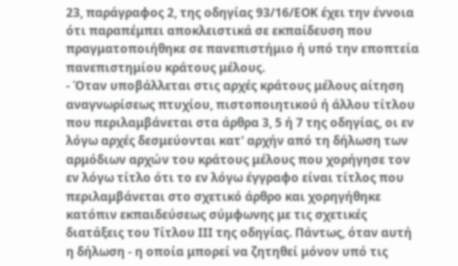23, παράγραφος 2, της οδηγίας 93/16/ΕΟΚ έχει την έννοια ότι παραπέμπει αποκλειστικά σε εκπαίδευση που πραγματοποιήθηκε σε πανεπιστήμιο ή υπό την εποπτεία πανεπιστημίου κράτους μέλους.
- Όταν υποβάλλεται στις αρχές κράτους μέλους αίτηση αναγνωρίσεως πτυχίου, πιστοποιητικού ή άλλου τίτλου που περιλαμβάνεται στα άρθρα 3, 5 ή 7 της οδηγίας, οι εν λόγω αρχές δεσμεύονται κατ' αρχήν από τη δήλωση των αρμόδιων αρχών του κράτους μέλους που χορήγησε τον εν λόγω τίτλο ότι το εν λόγω έγγραφο είναι τίτλος που περιλαμβάνεται στο σχετικό άρθρο και χορηγήθηκε κατόπιν εκπαιδεύσεως σύμφωνης με τις σχετικές διατάξεις του Τίτλου ΙΙΙ της οδηγίας. Πάντως, όταν αυτή η δήλωση - η οποία μπορεί να ζητηθεί μόνον υπό τις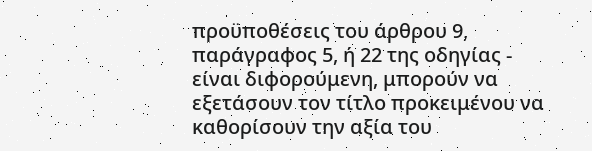προϋποθέσεις του άρθρου 9, παράγραφος 5, ή 22 της οδηγίας - είναι διφορούμενη, μπορούν να εξετάσουν τον τίτλο προκειμένου να καθορίσουν την αξία του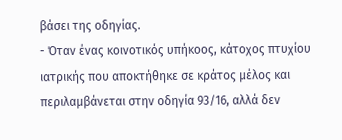βάσει της οδηγίας.
- Όταν ένας κοινοτικός υπήκοος, κάτοχος πτυχίου ιατρικής που αποκτήθηκε σε κράτος μέλος και περιλαμβάνεται στην οδηγία 93/16, αλλά δεν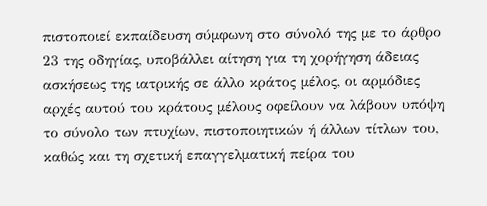πιστοποιεί εκπαίδευση σύμφωνη στο σύνολό της με το άρθρο 23 της οδηγίας, υποβάλλει αίτηση για τη χορήγηση άδειας ασκήσεως της ιατρικής σε άλλο κράτος μέλος, οι αρμόδιες αρχές αυτού του κράτους μέλους οφείλουν να λάβουν υπόψη το σύνολο των πτυχίων, πιστοποιητικών ή άλλων τίτλων του, καθώς και τη σχετική επαγγελματική πείρα του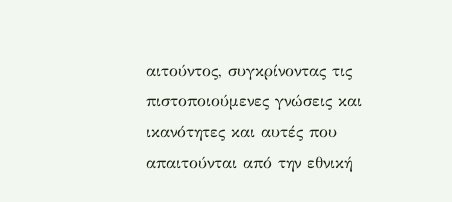αιτούντος, συγκρίνοντας τις πιστοποιούμενες γνώσεις και ικανότητες και αυτές που απαιτούνται από την εθνική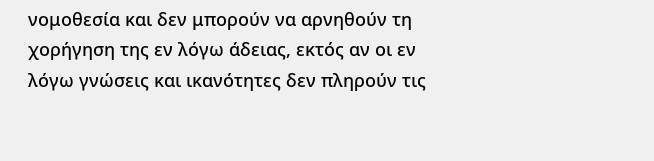νομοθεσία και δεν μπορούν να αρνηθούν τη χορήγηση της εν λόγω άδειας, εκτός αν οι εν λόγω γνώσεις και ικανότητες δεν πληρούν τις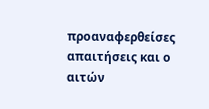προαναφερθείσες απαιτήσεις και ο αιτών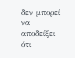δεν μπορεί να αποδείξει ότι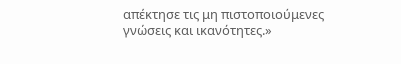απέκτησε τις μη πιστοποιούμενες γνώσεις και ικανότητες.»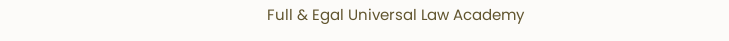Full & Egal Universal Law Academy